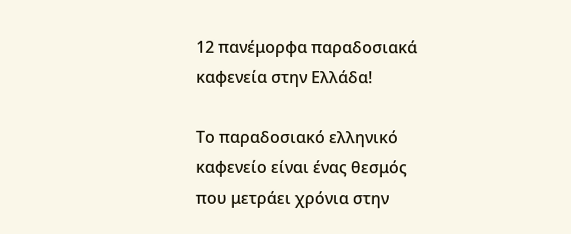12 πανέμορφα παραδοσιακά καφενεία στην Ελλάδα!

Το παραδοσιακό ελληνικό καφενείο είναι ένας θεσμός που μετράει χρόνια στην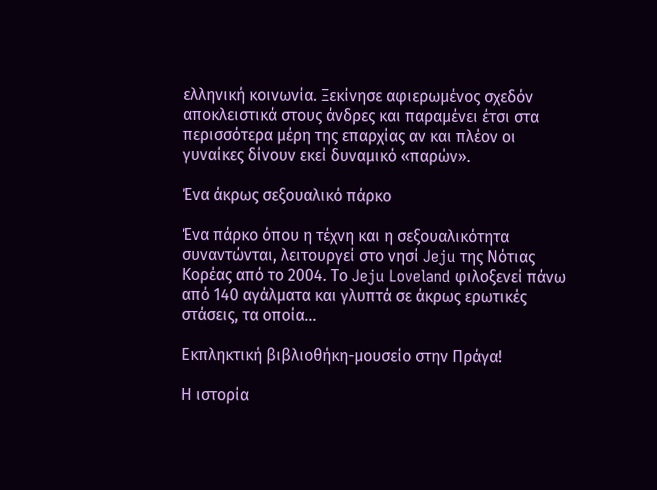ελληνική κοινωνία. Ξεκίνησε αφιερωμένος σχεδόν αποκλειστικά στους άνδρες και παραμένει έτσι στα περισσότερα μέρη της επαρχίας αν και πλέον οι γυναίκες δίνουν εκεί δυναμικό «παρών».

Ένα άκρως σεξουαλικό πάρκο

Ένα πάρκο όπου η τέχνη και η σεξουαλικότητα συναντώνται, λειτουργεί στο νησί Jeju της Νότιας Κορέας από το 2004. Το Jeju Loveland φιλοξενεί πάνω από 140 αγάλματα και γλυπτά σε άκρως ερωτικές στάσεις, τα οποία...

Εκπληκτική βιβλιοθήκη-μουσείο στην Πράγα!

Η ιστορία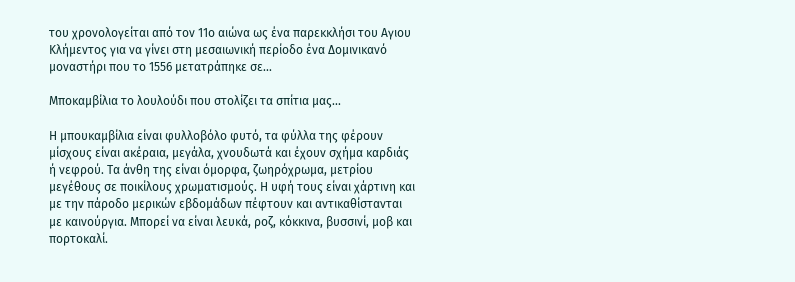του χρονολογείται από τον 11ο αιώνα ως ένα παρεκκλήσι του Αγιου Κλήμεντος για να γίνει στη μεσαιωνική περίοδο ένα Δομινικανό μοναστήρι που το 1556 μετατράπηκε σε...

Μποκαμβίλια το λουλούδι που στολίζει τα σπίτια μας...

Η μπουκαμβίλια είναι φυλλοβόλο φυτό, τα φύλλα της φέρουν μίσχους είναι ακέραια, μεγάλα, χνουδωτά και έχουν σχήμα καρδιάς ή νεφρού. Τα άνθη της είναι όμορφα, ζωηρόχρωμα, μετρίου μεγέθους σε ποικίλους χρωματισμούς. Η υφή τους είναι χάρτινη και με την πάροδο μερικών εβδομάδων πέφτουν και αντικαθίστανται με καινούργια. Μπορεί να είναι λευκά, ροζ, κόκκινα, βυσσινί, μοβ και πορτοκαλί.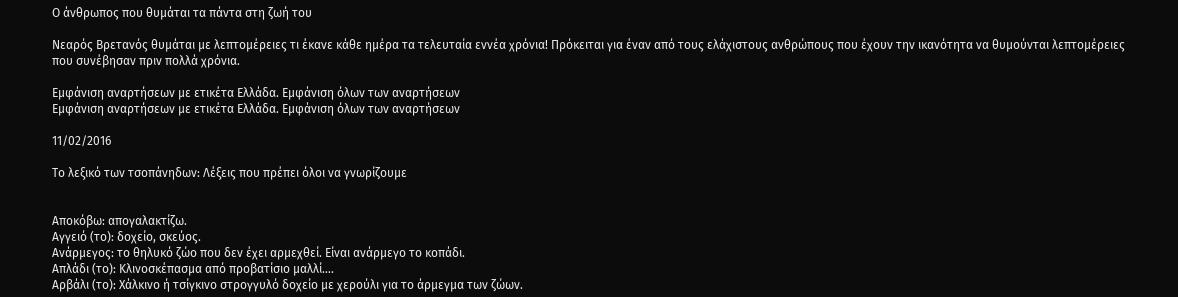Ο άνθρωπος που θυμάται τα πάντα στη ζωή του

Νεαρός Βρετανός θυμάται με λεπτομέρειες τι έκανε κάθε ημέρα τα τελευταία εννέα χρόνια! Πρόκειται για έναν από τους ελάχιστους ανθρώπους που έχουν την ικανότητα να θυμούνται λεπτομέρειες που συνέβησαν πριν πολλά χρόνια.

Εμφάνιση αναρτήσεων με ετικέτα Ελλάδα. Εμφάνιση όλων των αναρτήσεων
Εμφάνιση αναρτήσεων με ετικέτα Ελλάδα. Εμφάνιση όλων των αναρτήσεων

11/02/2016

Το λεξικό των τσοπάνηδων: Λέξεις που πρέπει όλοι να γνωρίζουμε


Αποκόβω: απογαλακτίζω.
Αγγειό (το): δοχείο, σκεύος.
Ανάρμεγος: το θηλυκό ζώο που δεν έχει αρμεχθεί. Είναι ανάρμεγο το κοπάδι.
Απλάδι (το): Κλινοσκέπασμα από προβατίσιο μαλλί….
Αρβάλι (το): Χάλκινο ή τσίγκινο στρογγυλό δοχείο με χερούλι για το άρμεγμα των ζώων.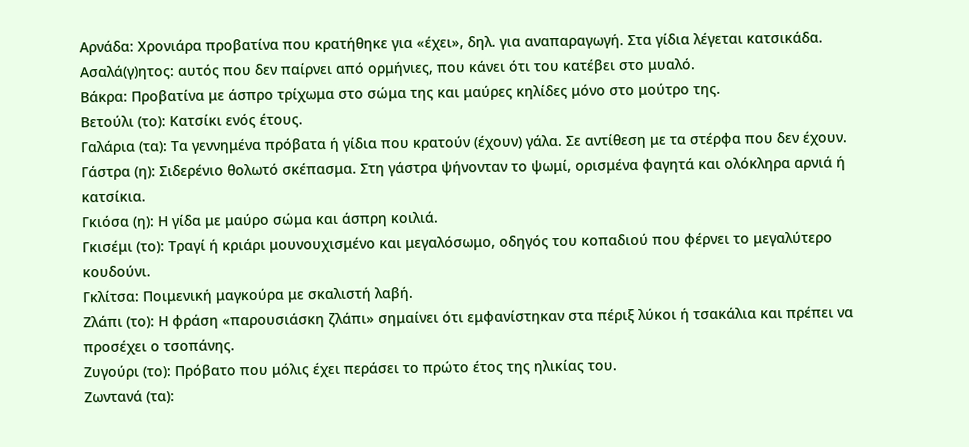Αρνάδα: Χρονιάρα προβατίνα που κρατήθηκε για «έχει», δηλ. για αναπαραγωγή. Στα γίδια λέγεται κατσικάδα.
Ασαλά(γ)ητος: αυτός που δεν παίρνει από ορμήνιες, που κάνει ότι του κατέβει στο μυαλό.
Βάκρα: Προβατίνα με άσπρο τρίχωμα στο σώμα της και μαύρες κηλίδες μόνο στο μούτρο της.
Βετούλι (το): Κατσίκι ενός έτους.
Γαλάρια (τα): Τα γεννημένα πρόβατα ή γίδια που κρατούν (έχουν) γάλα. Σε αντίθεση με τα στέρφα που δεν έχουν.
Γάστρα (η): Σιδερένιο θολωτό σκέπασμα. Στη γάστρα ψήνονταν το ψωμί, ορισμένα φαγητά και ολόκληρα αρνιά ή κατσίκια.
Γκιόσα (η): Η γίδα με μαύρο σώμα και άσπρη κοιλιά.
Γκισέμι (το): Τραγί ή κριάρι μουνουχισμένο και μεγαλόσωμο, οδηγός του κοπαδιού που φέρνει το μεγαλύτερο κουδούνι.
Γκλίτσα: Ποιμενική μαγκούρα με σκαλιστή λαβή.
Ζλάπι (το): Η φράση «παρουσιάσκη ζλάπι» σημαίνει ότι εμφανίστηκαν στα πέριξ λύκοι ή τσακάλια και πρέπει να προσέχει ο τσοπάνης.
Ζυγούρι (το): Πρόβατο που μόλις έχει περάσει το πρώτο έτος της ηλικίας του.
Ζωντανά (τα):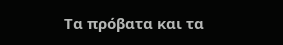Τα πρόβατα και τα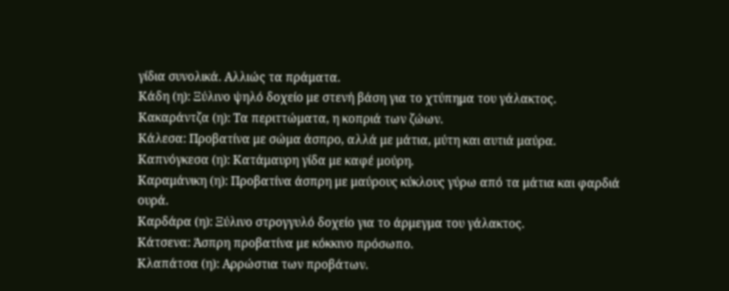γίδια συνολικά. Αλλιώς τα πράματα.
Κάδη (η): Ξύλινο ψηλό δοχείο με στενή βάση για το χτύπημα του γάλακτος.
Κακαράντζα (η): Τα περιττώματα, η κοπριά των ζώων.
Κάλεσα: Προβατίνα με σώμα άσπρο, αλλά με μάτια, μύτη και αυτιά μαύρα.
Καπνόγκεσα (η): Κατάμαυρη γίδα με καφέ μούρη.
Καραμάνικη (η): Προβατίνα άσπρη με μαύρους κύκλους γύρω από τα μάτια και φαρδιά ουρά.
Καρδάρα (η): Ξύλινο στρογγυλό δοχείο για το άρμεγμα του γάλακτος.
Κάτσενα: Άσπρη προβατίνα με κόκκινο πρόσωπο.
Κλαπάτσα (η): Αρρώστια των προβάτων.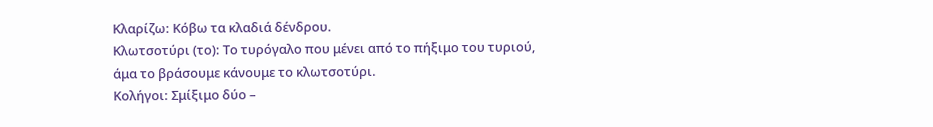Κλαρίζω: Κόβω τα κλαδιά δένδρου.
Κλωτσοτύρι (το): Το τυρόγαλο που μένει από το πήξιμο του τυριού, άμα το βράσουμε κάνουμε το κλωτσοτύρι.
Κολήγοι: Σμίξιμο δύο –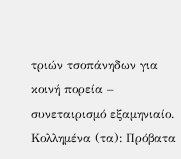τριών τσοπάνηδων για κοινή πορεία – συνεταιρισμό εξαμηνιαίο.
Κολλημένα (τα): Πρόβατα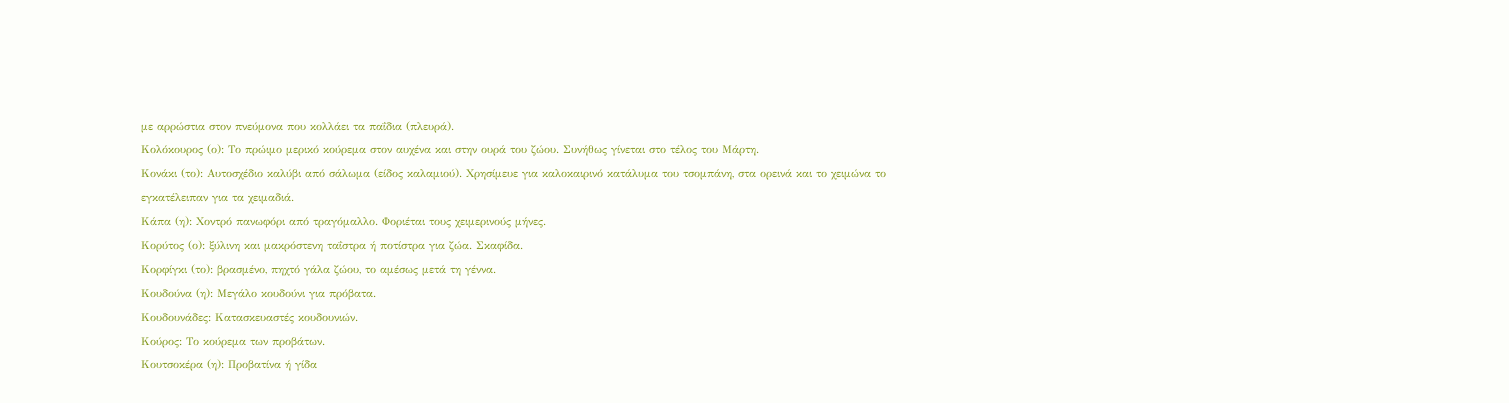με αρρώστια στον πνεύμονα που κολλάει τα παΐδια (πλευρά).
Κολόκουρος (ο): Το πρώιμο μερικό κούρεμα στον αυχένα και στην ουρά του ζώου. Συνήθως γίνεται στο τέλος του Μάρτη.
Κονάκι (το): Αυτοσχέδιο καλύβι από σάλωμα (είδος καλαμιού). Χρησίμευε για καλοκαιρινό κατάλυμα του τσομπάνη, στα ορεινά και το χειμώνα το εγκατέλειπαν για τα χειμαδιά.
Κάπα (η): Χοντρό πανωφόρι από τραγόμαλλο. Φοριέται τους χειμερινούς μήνες.
Κορύτος (ο): ξύλινη και μακρόστενη ταΐστρα ή ποτίστρα για ζώα. Σκαφίδα.
Κορφίγκι (το): βρασμένο, πηχτό γάλα ζώου, το αμέσως μετά τη γέννα.
Κουδούνα (η): Μεγάλο κουδούνι για πρόβατα.
Κουδουνάδες: Κατασκευαστές κουδουνιών.
Κούρος: Το κούρεμα των προβάτων.
Κουτσοκέρα (η): Προβατίνα ή γίδα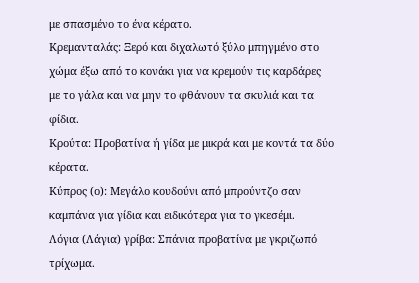με σπασμένο το ένα κέρατο.
Κρεμανταλάς: Ξερό και διχαλωτό ξύλο μπηγμένο στο χώμα έξω από το κονάκι για να κρεμούν τις καρδάρες με το γάλα και να μην το φθάνουν τα σκυλιά και τα φίδια.
Κρούτα: Προβατίνα ή γίδα με μικρά και με κοντά τα δύο κέρατα.
Κύπρος (ο): Μεγάλο κουδούνι από μπρούντζο σαν καμπάνα για γίδια και ειδικότερα για το γκεσέμι.
Λόγια (Λάγια) γρίβα: Σπάνια προβατίνα με γκριζωπό τρίχωμα.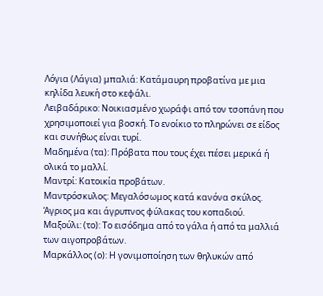Λόγια (Λάγια) μπαλιά: Κατάμαυρη προβατίνα με μια κηλίδα λευκή στο κεφάλι.
Λειβαδάρικο: Νοικιασμένο χωράφι από τον τσοπάνη που χρησιμοποιεί για βοσκή. Το ενοίκιο το πληρώνει σε είδος και συνήθως είναι τυρί.
Μαδημένα (τα): Πρόβατα που τους έχει πέσει μερικά ή ολικά το μαλλί.
Μαντρί: Κατοικία προβάτων.
Μαντρόσκυλος: Μεγαλόσωμος κατά κανόνα σκύλος. Άγριος μα και άγρυπνος φύλακας του κοπαδιού.
Μαξούλι: (το): Το εισόδημα από το γάλα ή από τα μαλλιά των αιγοπροβάτων.
Μαρκάλλος (ο): Η γονιμοποίηση των θηλυκών από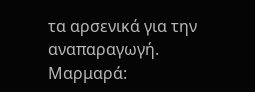τα αρσενικά για την αναπαραγωγή.
Μαρμαρά: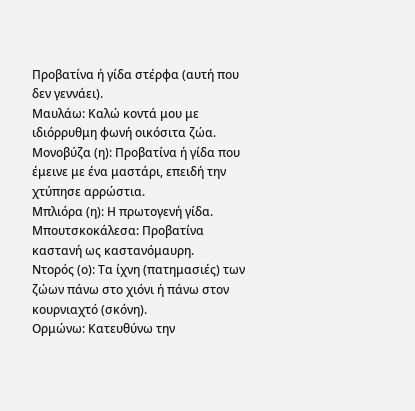Προβατίνα ή γίδα στέρφα (αυτή που δεν γεννάει).
Μαυλάω: Καλώ κοντά μου με ιδιόρρυθμη φωνή οικόσιτα ζώα.
Μονοβύζα (η): Προβατίνα ή γίδα που έμεινε με ένα μαστάρι, επειδή την χτύπησε αρρώστια.
Μπλιόρα (η): Η πρωτογενή γίδα.
Μπουτσκοκάλεσα: Προβατίνα καστανή ως καστανόμαυρη.
Ντορός (ο): Τα ίχνη (πατημασιές) των ζώων πάνω στο χιόνι ή πάνω στον κουρνιαχτό (σκόνη).
Ορμώνω: Κατευθύνω την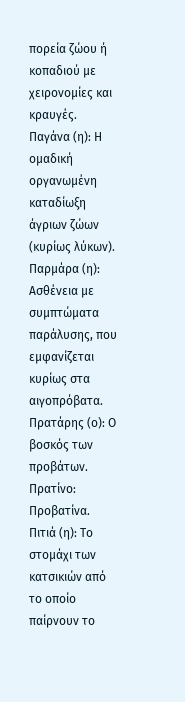πορεία ζώου ή κοπαδιού με χειρονομίες και κραυγές.
Παγάνα (η): Η ομαδική οργανωμένη καταδίωξη άγριων ζώων (κυρίως λύκων).
Παρμάρα (η): Ασθένεια με συμπτώματα παράλυσης, που εμφανίζεται κυρίως στα αιγοπρόβατα.
Πρατάρης (ο): Ο βοσκός των προβάτων.
Πρατίνο: Προβατίνα.
Πιτιά (η): Το στομάχι των κατσικιών από το οποίο παίρνουν το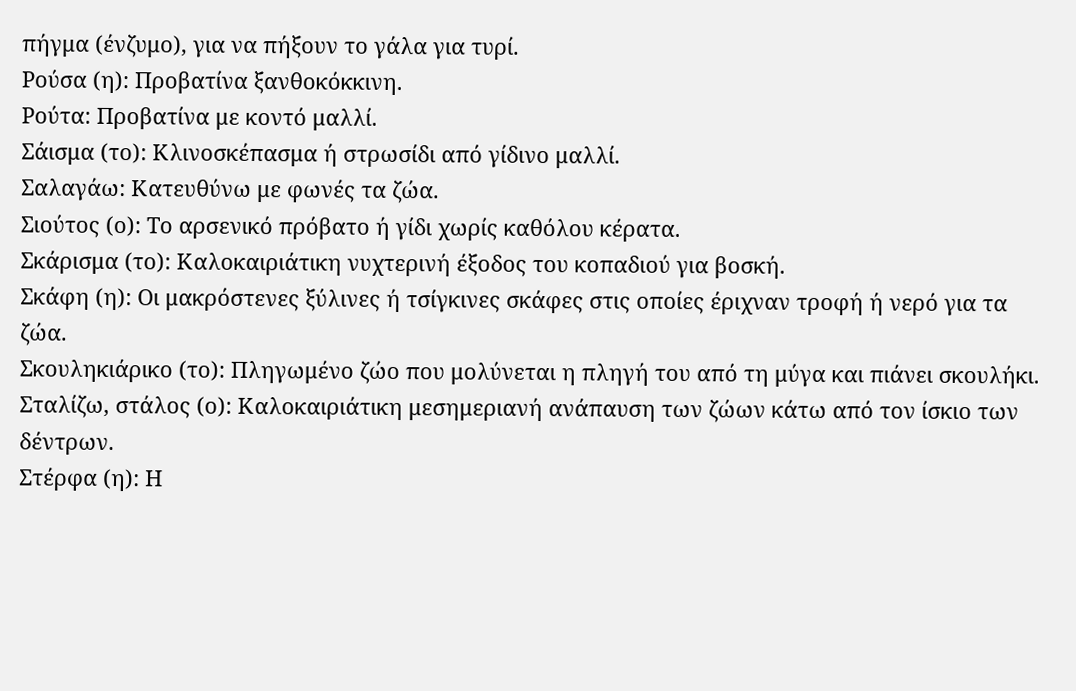πήγμα (ένζυμο), για να πήξουν το γάλα για τυρί.
Ρούσα (η): Προβατίνα ξανθοκόκκινη.
Ρούτα: Προβατίνα με κοντό μαλλί.
Σάισμα (το): Κλινοσκέπασμα ή στρωσίδι από γίδινο μαλλί.
Σαλαγάω: Κατευθύνω με φωνές τα ζώα.
Σιούτος (ο): Το αρσενικό πρόβατο ή γίδι χωρίς καθόλου κέρατα.
Σκάρισμα (το): Καλοκαιριάτικη νυχτερινή έξοδος του κοπαδιού για βοσκή.
Σκάφη (η): Οι μακρόστενες ξύλινες ή τσίγκινες σκάφες στις οποίες έριχναν τροφή ή νερό για τα ζώα.
Σκουληκιάρικο (το): Πληγωμένο ζώο που μολύνεται η πληγή του από τη μύγα και πιάνει σκουλήκι.
Σταλίζω, στάλος (ο): Καλοκαιριάτικη μεσημεριανή ανάπαυση των ζώων κάτω από τον ίσκιο των δέντρων.
Στέρφα (η): Η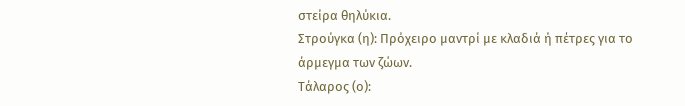στείρα θηλύκια.
Στρούγκα (η): Πρόχειρο μαντρί με κλαδιά ή πέτρες για το άρμεγμα των ζώων.
Τάλαρος (ο):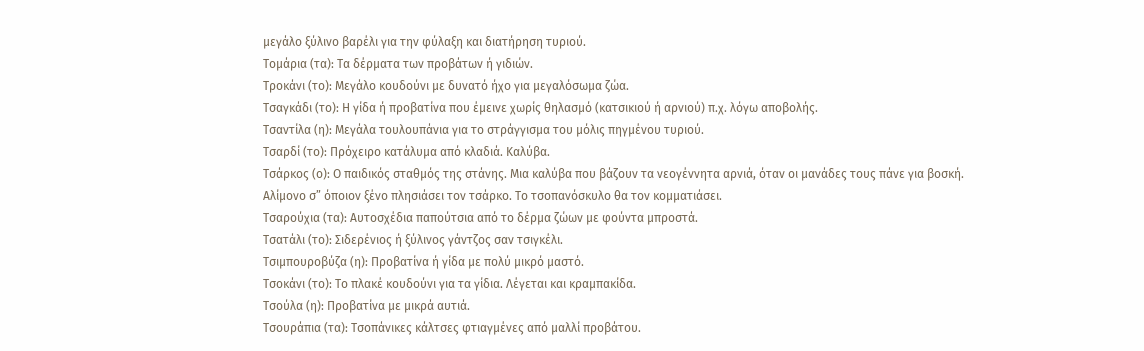μεγάλο ξύλινο βαρέλι για την φύλαξη και διατήρηση τυριού.
Τομάρια (τα): Τα δέρματα των προβάτων ή γιδιών.
Τροκάνι (το): Μεγάλο κουδούνι με δυνατό ήχο για μεγαλόσωμα ζώα.
Τσαγκάδι (το): Η γίδα ή προβατίνα που έμεινε χωρίς θηλασμό (κατσικιού ή αρνιού) π.χ. λόγω αποβολής.
Τσαντίλα (η): Μεγάλα τουλουπάνια για το στράγγισμα του μόλις πηγμένου τυριού.
Τσαρδί (το): Πρόχειρο κατάλυμα από κλαδιά. Καλύβα.
Τσάρκος (ο): Ο παιδικός σταθμός της στάνης. Μια καλύβα που βάζουν τα νεογέννητα αρνιά, όταν οι μανάδες τους πάνε για βοσκή. Αλίμονο σ” όποιον ξένο πλησιάσει τον τσάρκο. Το τσοπανόσκυλο θα τον κομματιάσει.
Τσαρούχια (τα): Αυτοσχέδια παπούτσια από το δέρμα ζώων με φούντα μπροστά.
Τσατάλι (το): Σιδερένιος ή ξύλινος γάντζος σαν τσιγκέλι.
Τσιμπουροβύζα (η): Προβατίνα ή γίδα με πολύ μικρό μαστό.
Τσοκάνι (το): Το πλακέ κουδούνι για τα γίδια. Λέγεται και κραμπακίδα.
Τσούλα (η): Προβατίνα με μικρά αυτιά.
Τσουράπια (τα): Τσοπάνικες κάλτσες φτιαγμένες από μαλλί προβάτου.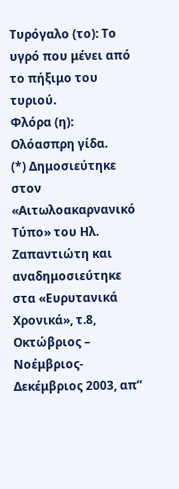Τυρόγαλο (το): Το υγρό που μένει από το πήξιμο του τυριού.
Φλόρα (η): Ολόασπρη γίδα.
(*) Δημοσιεύτηκε στον «Αιτωλοακαρνανικό Τύπο» του Ηλ. Ζαπαντιώτη και αναδημοσιεύτηκε στα «Ευρυτανικά Χρονικά», τ.8, Οκτώβριος – Νοέμβριος- Δεκέμβριος 2003, απ”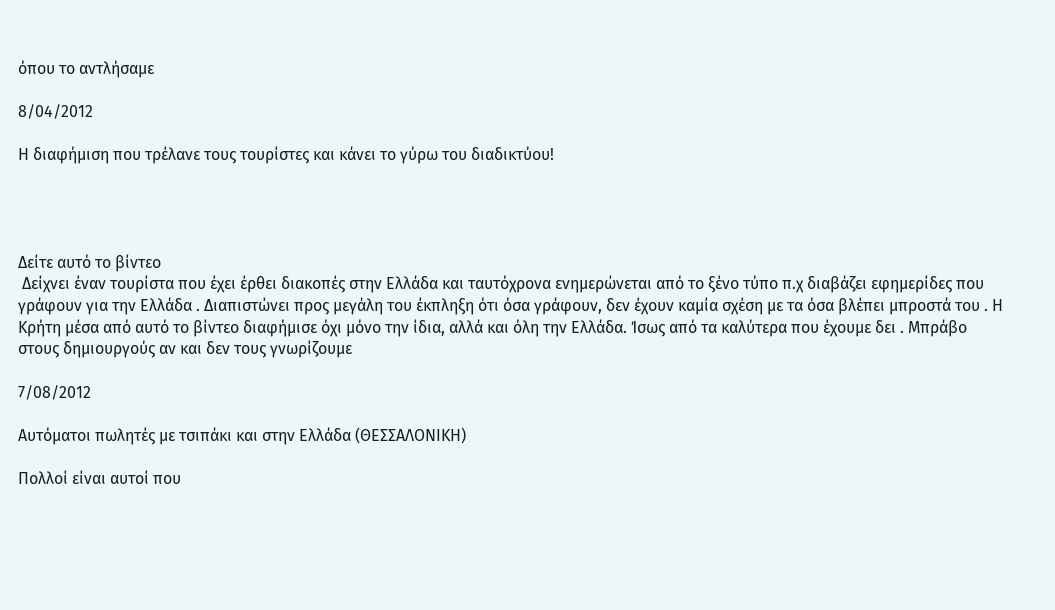όπου το αντλήσαμε

8/04/2012

Η διαφήμιση που τρέλανε τους τουρίστες και κάνει το γύρω του διαδικτύου!




Δείτε αυτό το βίντεο
 Δείχνει έναν τουρίστα που έχει έρθει διακοπές στην Ελλάδα και ταυτόχρονα ενημερώνεται από το ξένο τύπο π.χ διαβάζει εφημερίδες που γράφουν για την Ελλάδα . Διαπιστώνει προς μεγάλη του έκπληξη ότι όσα γράφουν, δεν έχουν καμία σχέση με τα όσα βλέπει μπροστά του . Η Κρήτη μέσα από αυτό το βίντεο διαφήμισε όχι μόνο την ίδια, αλλά και όλη την Ελλάδα. Ίσως από τα καλύτερα που έχουμε δει . Μπράβο στους δημιουργούς αν και δεν τους γνωρίζουμε

7/08/2012

Αυτόματοι πωλητές με τσιπάκι και στην Ελλάδα (ΘΕΣΣΑΛΟΝΙΚΗ)

Πολλοί είναι αυτοί που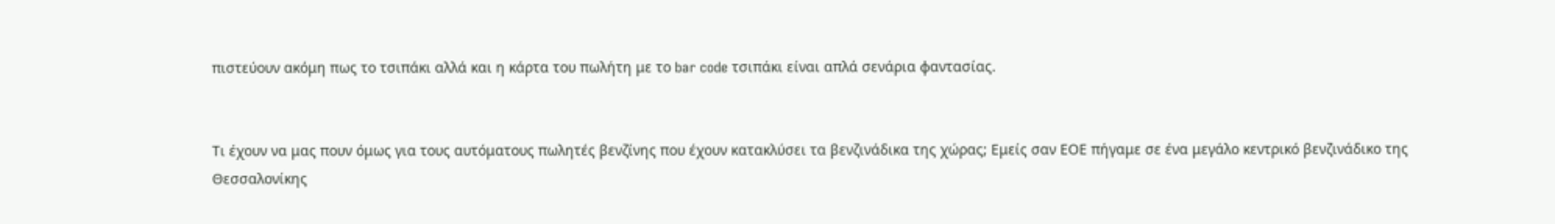πιστεύουν ακόμη πως το τσιπάκι αλλά και η κάρτα του πωλήτη με το bar code τσιπάκι είναι απλά σενάρια φαντασίας.


Τι έχουν να μας πουν όμως για τους αυτόματους πωλητές βενζίνης που έχουν κατακλύσει τα βενζινάδικα της χώρας; Εμείς σαν ΕΟΕ πήγαμε σε ένα μεγάλο κεντρικό βενζινάδικο της Θεσσαλονίκης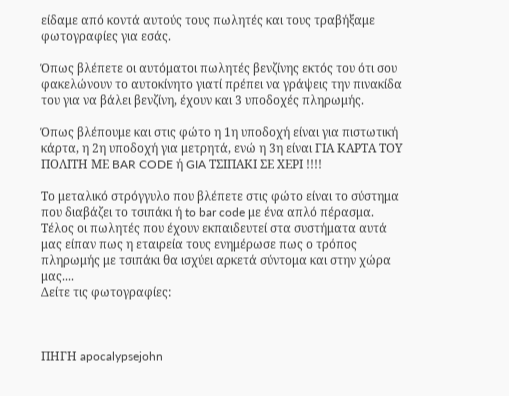είδαμε από κοντά αυτούς τους πωλητές και τους τραβήξαμε φωτογραφίες για εσάς.

Όπως βλέπετε οι αυτόματοι πωλητές βενζίνης εκτός του ότι σου φακελώνουν το αυτοκίνητο γιατί πρέπει να γράψεις την πινακίδα του για να βάλει βενζίνη, έχουν και 3 υποδοχές πληρωμής.

Όπως βλέπουμε και στις φώτο η 1η υποδοχή είναι για πιστωτική κάρτα, η 2η υποδοχή για μετρητά, ενώ η 3η είναι ΓΙΑ ΚΑΡΤΑ ΤΟΥ ΠΟΛΙΤΗ ΜΕ BAR CODE ή GIA ΤΣΙΠΑΚΙ ΣΕ ΧΕΡΙ !!!!

Το μεταλικό στρόγγυλο που βλέπετε στις φώτο είναι το σύστημα που διαβάζει το τσιπάκι ή to bar code με ένα απλό πέρασμα.
Τέλος οι πωλητές που έχουν εκπαιδευτεί στα συστήματα αυτά μας είπαν πως η εταιρεία τους ενημέρωσε πως ο τρόπος πληρωμής με τσιπάκι θα ισχύει αρκετά σύντομα και στην χώρα μας....
Δείτε τις φωτογραφίες:



ΠΗΓΗ apocalypsejohn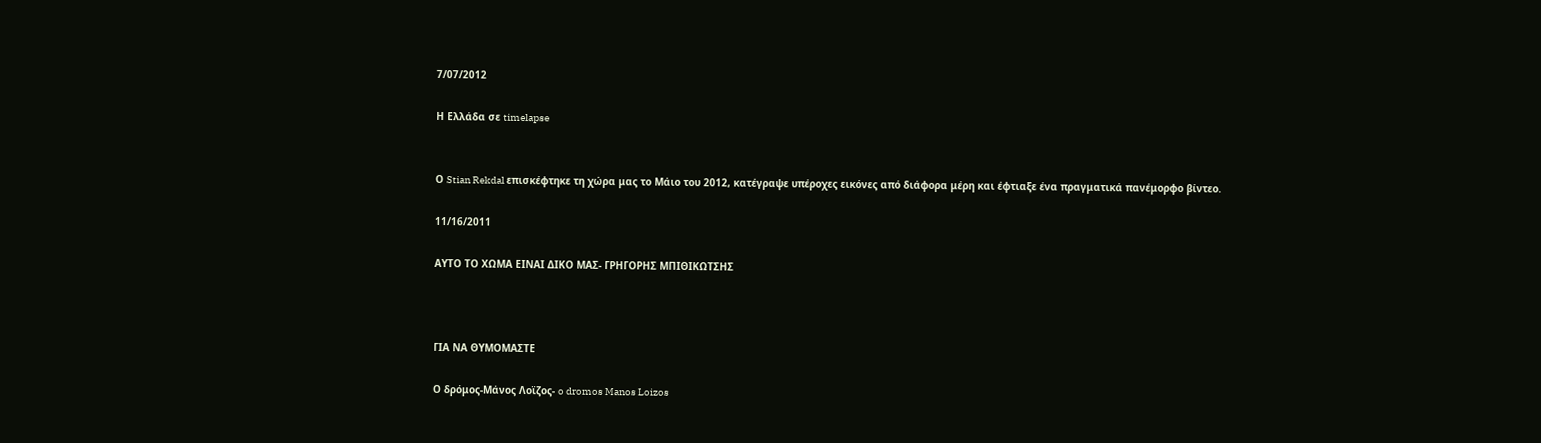7/07/2012

Η Ελλάδα σε timelapse


Ο Stian Rekdal επισκέφτηκε τη χώρα μας το Μάιο του 2012, κατέγραψε υπέροχες εικόνες από διάφορα μέρη και έφτιαξε ένα πραγματικά πανέμορφο βίντεο.

11/16/2011

ΑΥΤΟ ΤΟ ΧΩΜΑ ΕΙΝΑΙ ΔΙΚΟ ΜΑΣ- ΓΡΗΓΟΡΗΣ ΜΠΙΘΙΚΩΤΣΗΣ



ΓΙΑ ΝΑ ΘΥΜΟΜΑΣΤΕ

Ο δρόμος-Μάνος Λοϊζος- o dromos Manos Loizos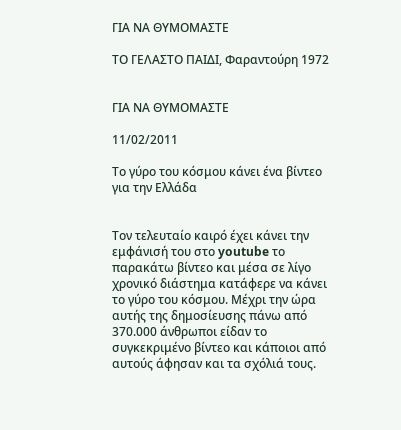ΓΙΑ ΝΑ ΘΥΜΟΜΑΣΤΕ

ΤΟ ΓΕΛΑΣΤΟ ΠΑΙΔΙ, Φαραντούρη 1972


ΓΙΑ ΝΑ ΘΥΜΟΜΑΣΤΕ

11/02/2011

Το γύρο του κόσμου κάνει ένα βίντεο για την Ελλάδα


Τον τελευταίο καιρό έχει κάνει την εμφάνισή του στο youtube το παρακάτω βίντεο και μέσα σε λίγο χρονικό διάστημα κατάφερε να κάνει το γύρο του κόσμου. Μέχρι την ώρα αυτής της δημοσίευσης πάνω από 370.000 άνθρωποι είδαν το συγκεκριμένο βίντεο και κάποιοι από αυτούς άφησαν και τα σχόλιά τους.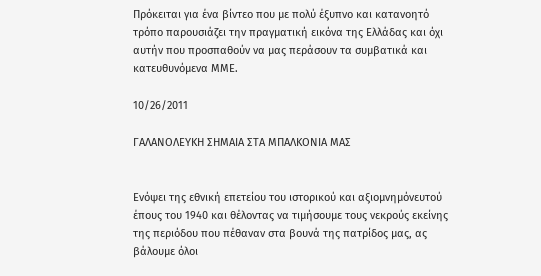Πρόκειται για ένα βίντεο που με πολύ έξυπνο και κατανοητό τρόπο παρουσιάζει την πραγματική εικόνα της Ελλάδας και όχι αυτήν που προσπαθούν να μας περάσουν τα συμβατικά και κατευθυνόμενα ΜΜΕ.

10/26/2011

ΓΑΛΑΝΟΛΕΥΚΗ ΣΗΜΑΙΑ ΣΤΑ ΜΠΑΛΚΟΝΙΑ ΜΑΣ


Ενόψει της εθνική επετείου του ιστορικού και αξιομνημόνευτού έπους του 1940 και θέλοντας να τιμήσουμε τους νεκρούς εκείνης της περιόδου που πέθαναν στα βουνά της πατρίδος μας, ας βάλουμε όλοι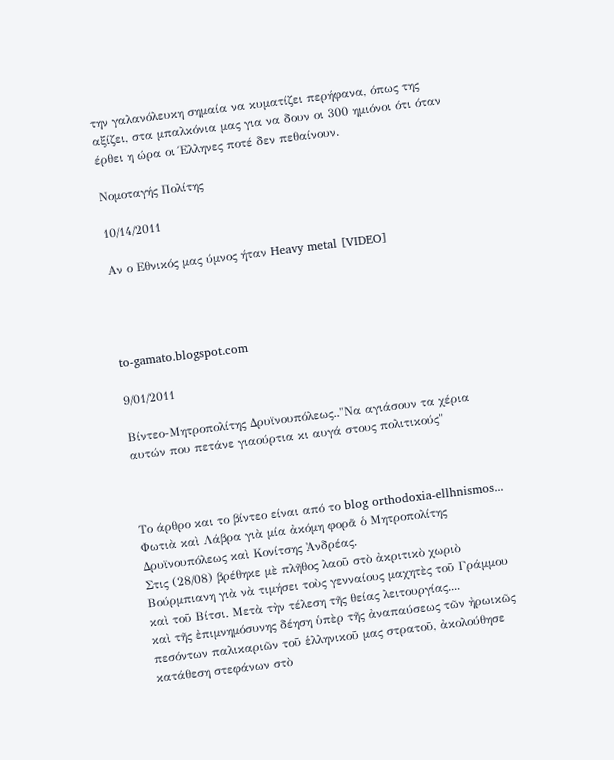την γαλανόλευκη σημαία να κυματίζει περήφανα, όπως της αξίζει, στα μπαλκόνια μας για να δουν οι 300 ημιόνοι ότι όταν έρθει η ώρα οι Έλληνες ποτέ δεν πεθαίνουν.

Νομοταγής Πολίτης

10/14/2011

Αν ο Εθνικός μας ύμνος ήταν Heavy metal [VIDEO]




to-gamato.blogspot.com

9/01/2011

Βίντεο-Μητροπολίτης Δρυϊνουπόλεως.."Να αγιάσουν τα χέρια αυτών που πετάνε γιαούρτια κι αυγά στους πολιτικούς"



Το άρθρο και το βίντεο είναι από το blog orthodoxia-ellhnismos...
Φωτιὰ καὶ Λάβρα γιὰ μία ἀκόμη φορᾶ ὁ Μητροπολίτης Δρυϊνουπόλεως καὶ Κονίτσης Ἀνδρέας.
Στις (28/08) βρέθηκε μὲ πλῆθος λαοῦ στὸ ἀκριτικὸ χωριὸ Βούρμπιανη γιὰ νὰ τιμήσει τοὺς γενναίους μαχητὲς τοῦ Γράμμου καὶ τοῦ Βίτσι. Μετὰ τὴν τέλεση τῆς θείας λειτουργίας....
καὶ τῆς ἐπιμνημόσυνης δέηση ὑπὲρ τῆς ἀναπαύσεως τῶν ἠρωικῶς πεσόντων παλικαριῶν τοῦ ἑλληνικοῦ μας στρατοῦ, ἀκολούθησε κατάθεση στεφάνων στὸ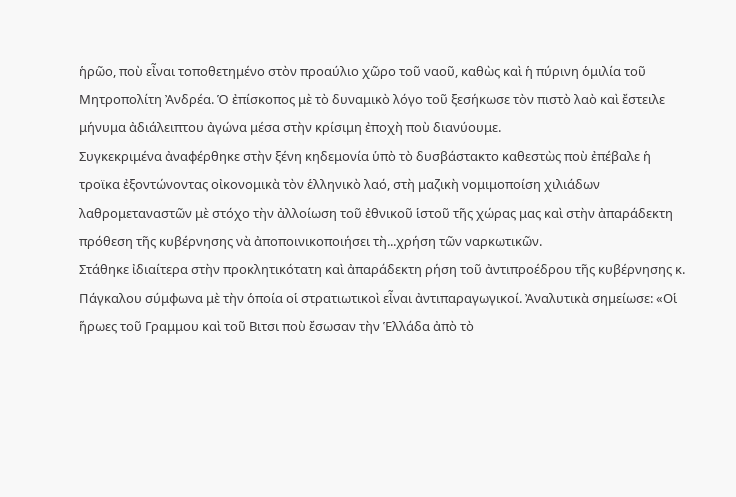ἡρῶο, ποὺ εἶναι τοποθετημένο στὸν προαύλιο χῶρο τοῦ ναοῦ, καθὼς καὶ ἡ πύρινη ὁμιλία τοῦ Μητροπολίτη Ἀνδρέα. Ὁ ἐπίσκοπος μὲ τὸ δυναμικὸ λόγο τοῦ ξεσήκωσε τὸν πιστὸ λαὸ καὶ ἔστειλε μήνυμα ἀδιάλειπτου ἀγώνα μέσα στὴν κρίσιμη ἐποχὴ ποὺ διανύουμε.
Συγκεκριμένα ἀναφέρθηκε στὴν ξένη κηδεμονία ὑπὸ τὸ δυσβάστακτο καθεστὼς ποὺ ἐπέβαλε ἡ τροϊκα ἐξοντώνοντας οἰκονομικὰ τὸν ἑλληνικὸ λαό, στὴ μαζικὴ νομιμοποίση χιλιάδων λαθρομεταναστῶν μὲ στόχο τὴν ἀλλοίωση τοῦ ἐθνικοῦ ἱστοῦ τῆς χώρας μας καὶ στὴν ἀπαράδεκτη πρόθεση τῆς κυβέρνησης νὰ ἀποποινικοποιήσει τὴ...χρήση τῶν ναρκωτικῶν.
Στάθηκε ἰδιαίτερα στὴν προκλητικότατη καὶ ἀπαράδεκτη ρήση τοῦ ἀντιπροέδρου τῆς κυβέρνησης κ. Πάγκαλου σύμφωνα μὲ τὴν ὁποία οἱ στρατιωτικοὶ εἶναι ἀντιπαραγωγικοί. Ἀναλυτικὰ σημείωσε: «Οἱ ἥρωες τοῦ Γραμμου καὶ τοῦ Βιτσι ποὺ ἔσωσαν τὴν Ἑλλάδα ἀπὸ τὸ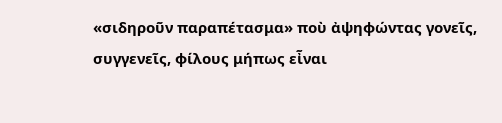«σιδηροῦν παραπέτασμα» ποὺ ἀψηφώντας γονεῖς, συγγενεῖς, φίλους μήπως εἶναι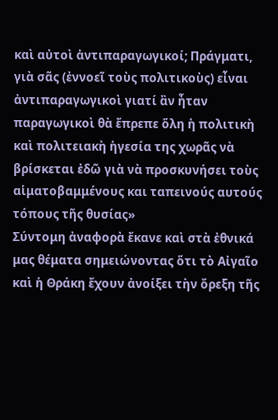καὶ αὐτοὶ ἀντιπαραγωγικοί; Πράγματι, γιὰ σᾶς (ἐννοεῖ τοὺς πολιτικοὺς) εἶναι ἀντιπαραγωγικοὶ γιατί ἂν ἦταν παραγωγικοὶ θὰ ἔπρεπε ὅλη ἡ πολιτικὴ καὶ πολιτειακὴ ἡγεσία της χωρᾶς νὰ βρίσκεται ἐδῶ γιὰ νὰ προσκυνήσει τοὺς αἱματοβαμμένους και ταπεινούς αυτούς τόπους τῆς θυσίας»
Σύντομη ἀναφορὰ ἔκανε καὶ στὰ ἐθνικά μας θέματα σημειώνοντας ὅτι τὸ Αἰγαῖο καὶ ἡ Θράκη ἔχουν ἀνοίξει τὴν ὄρεξη τῆς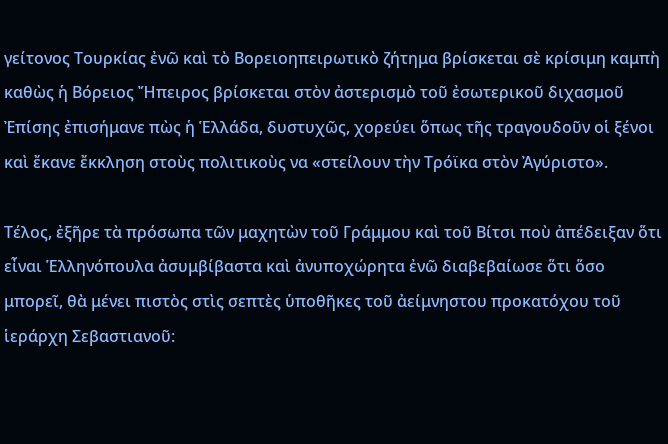γείτονος Τουρκίας ἐνῶ καὶ τὸ Βορειοηπειρωτικὸ ζήτημα βρίσκεται σὲ κρίσιμη καμπὴ καθὼς ἡ Βόρειος Ἤπειρος βρίσκεται στὸν ἀστερισμὸ τοῦ ἐσωτερικοῦ διχασμοῦ Ἐπίσης ἐπισήμανε πὼς ἡ Ἑλλάδα, δυστυχῶς, χορεύει ὅπως τῆς τραγουδοῦν οἱ ξένοι καὶ ἔκανε ἔκκληση στοὺς πολιτικοὺς να «στείλουν τὴν Τρόϊκα στὸν Ἀγύριστο».

Τέλος, ἐξῆρε τὰ πρόσωπα τῶν μαχητὼν τοῦ Γράμμου καὶ τοῦ Βίτσι ποὺ ἀπέδειξαν ὅτι εἶναι Ἑλληνόπουλα ἀσυμβίβαστα καὶ ἀνυποχώρητα ἐνῶ διαβεβαίωσε ὅτι ὅσο μπορεῖ, θὰ μένει πιστὸς στὶς σεπτὲς ὑποθῆκες τοῦ ἀείμνηστου προκατόχου τοῦ ἱεράρχη Σεβαστιανοῦ: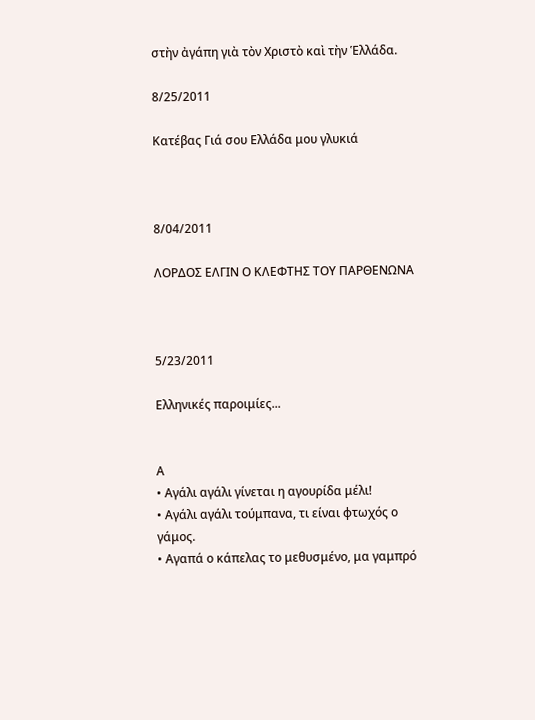στὴν ἀγάπη γιὰ τὸν Χριστὸ καὶ τὴν Ἑλλάδα.

8/25/2011

Κατέβας Γιά σου Ελλάδα μου γλυκιά



8/04/2011

ΛΟΡΔΟΣ ΕΛΓΙΝ Ο ΚΛΕΦΤΗΣ ΤΟΥ ΠΑΡΘΕΝΩΝΑ



5/23/2011

Ελληνικές παροιμίες...


Α
• Αγάλι αγάλι γίνεται η αγουρίδα μέλι!
• Αγάλι αγάλι τούμπανα, τι είναι φτωχός ο γάμος.
• Αγαπά ο κάπελας το μεθυσμένο, μα γαμπρό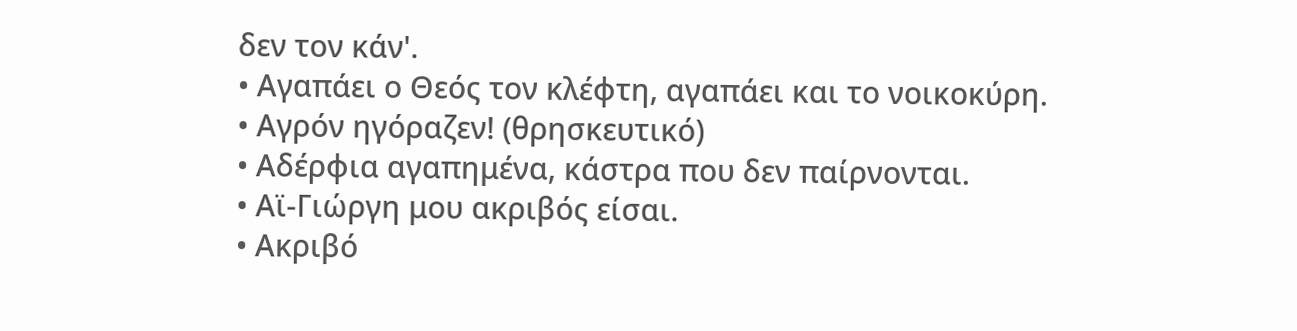δεν τον κάν'.
• Αγαπάει ο Θεός τον κλέφτη, αγαπάει και το νοικοκύρη.
• Αγρόν ηγόραζεν! (θρησκευτικό)
• Αδέρφια αγαπημένα, κάστρα που δεν παίρνονται.
• Αϊ-Γιώργη μου ακριβός είσαι.
• Ακριβό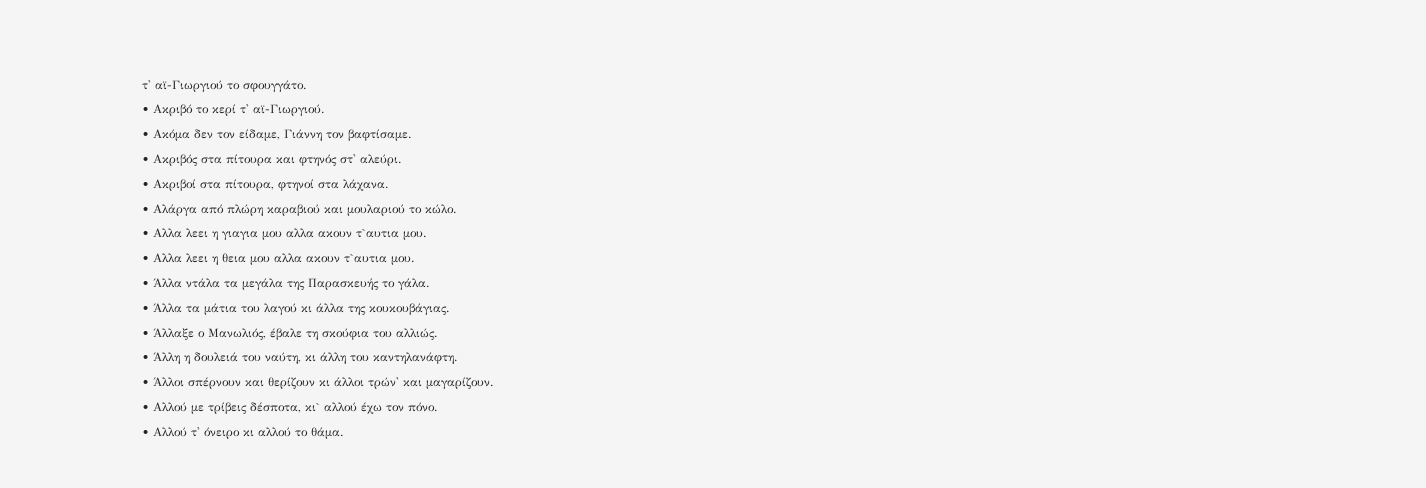τ' αϊ-Γιωργιού το σφουγγάτο.
• Ακριβό το κερί τ' αϊ-Γιωργιού.
• Ακόμα δεν τον είδαμε, Γιάννη τον βαφτίσαμε.
• Ακριβός στα πίτουρα και φτηνός στ' αλεύρι.
• Ακριβοί στα πίτουρα, φτηνοί στα λάχανα.
• Αλάργα από πλώρη καραβιού και μουλαριού το κώλο.
• Αλλα λεει η γιαγια μου αλλα ακουν τ`αυτια μου.
• Αλλα λεει η θεια μου αλλα ακουν τ`αυτια μου.
• Άλλα ντάλα τα μεγάλα της Παρασκευής το γάλα.
• Άλλα τα μάτια του λαγού κι άλλα της κουκουβάγιας.
• Άλλαξε ο Μανωλιός, έβαλε τη σκούφια του αλλιώς.
• Άλλη η δουλειά του ναύτη, κι άλλη του καντηλανάφτη.
• Άλλοι σπέρνουν και θερίζουν κι άλλοι τρών' και μαγαρίζουν.
• Αλλού με τρίβεις δέσποτα, κι` αλλού έχω τον πόνο.
• Αλλού τ' όνειρο κι αλλού το θάμα.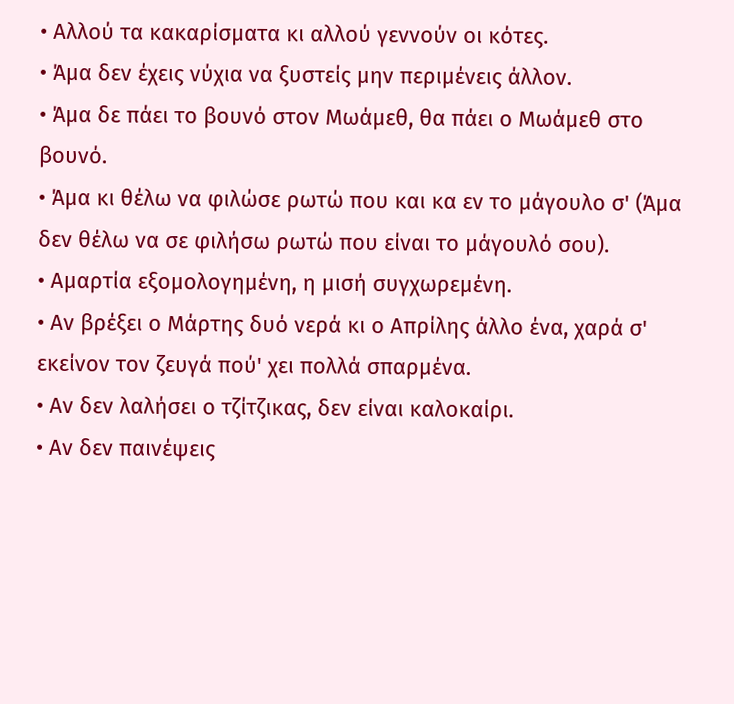• Αλλού τα κακαρίσματα κι αλλού γεννούν οι κότες.
• Άμα δεν έχεις νύχια να ξυστείς μην περιμένεις άλλον.
• Άμα δε πάει το βουνό στον Μωάμεθ, θα πάει ο Μωάμεθ στο βουνό.
• Άμα κι θέλω να φιλώσε ρωτώ που και κα εν το μάγουλο σ' (Άμα δεν θέλω να σε φιλήσω ρωτώ που είναι το μάγουλό σου).
• Αμαρτία εξομολογημένη, η μισή συγχωρεμένη.
• Αν βρέξει ο Μάρτης δυό νερά κι ο Απρίλης άλλο ένα, χαρά σ' εκείνον τον ζευγά πού' χει πολλά σπαρμένα.
• Αν δεν λαλήσει ο τζίτζικας, δεν είναι καλοκαίρι.
• Αν δεν παινέψεις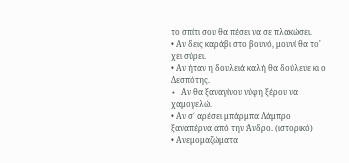το σπίτι σου θα πέσει να σε πλακώσει.
• Αν δεις καράβι στο βουνό, μουνί θα το' χει σύρει.
• Αν ήταν η δουλειά καλή θα δούλευε κι ο Δεσπότης.
• Aν θα ξαναγίνου νύφη ξέρου να χαμογελώ.
• Αν σ΄ αρέσει μπάρμπα Λάμπρο ξαναπέρνα από την Άνδρο. (ιστορικό)
• Ανεμομαζώματα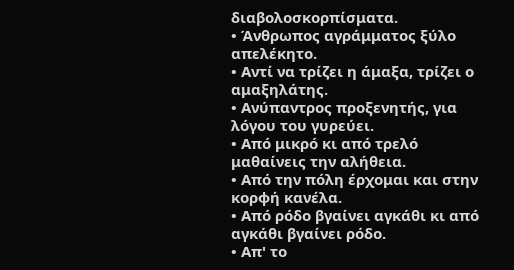διαβολοσκορπίσματα.
• Άνθρωπος αγράμματος ξύλο απελέκητο.
• Αντί να τρίζει η άμαξα, τρίζει ο αμαξηλάτης.
• Ανύπαντρος προξενητής, για λόγου του γυρεύει.
• Από μικρό κι από τρελό μαθαίνεις την αλήθεια.
• Από την πόλη έρχομαι και στην κορφή κανέλα.
• Από ρόδο βγαίνει αγκάθι κι από αγκάθι βγαίνει ρόδο.
• Απ' το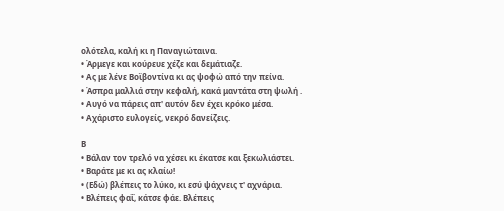ολότελα, καλή κι η Παναγιώταινα.
• Άρμεγε και κούρευε χέζε και δεμάτιαζε.
• Ας με λένε Βοϊβοντίνα κι ας ψοφώ από την πείνα.
• Άσπρα μαλλιά στην κεφαλή, κακά μαντάτα στη ψωλή .
• Αυγό να πάρεις απ' αυτόν δεν έχει κρόκο μέσα.
• Αχάριστο ευλογείς, νεκρό δανείζεις.

Β
• Βάλαν τον τρελό να χέσει κι έκατσε και ξεκωλιάστει.
• Βαράτε με κι ας κλαίω!
• (Εδώ) βλέπεις το λύκο, κι εσύ ψάχνεις τ' αχνάρια.
• Βλέπεις φαΐ, κάτσε φάε. Βλέπεις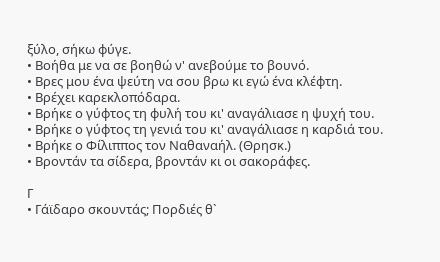ξύλο, σήκω φύγε.
• Βοήθα με να σε βοηθώ ν' ανεβούμε το βουνό.
• Βρες μου ένα ψεύτη να σου βρω κι εγώ ένα κλέφτη.
• Βρέχει καρεκλοπόδαρα.
• Βρήκε ο γύφτος τη φυλή του κι' αναγάλιασε η ψυχή του.
• Βρήκε ο γύφτος τη γενιά του κι' αναγάλιασε η καρδιά του.
• Βρήκε ο Φίλιππος τον Ναθαναήλ. (Θρησκ.)
• Βροντάν τα σίδερα, βροντάν κι οι σακοράφες.

Γ
• Γάϊδαρο σκουντάς; Πορδιές θ`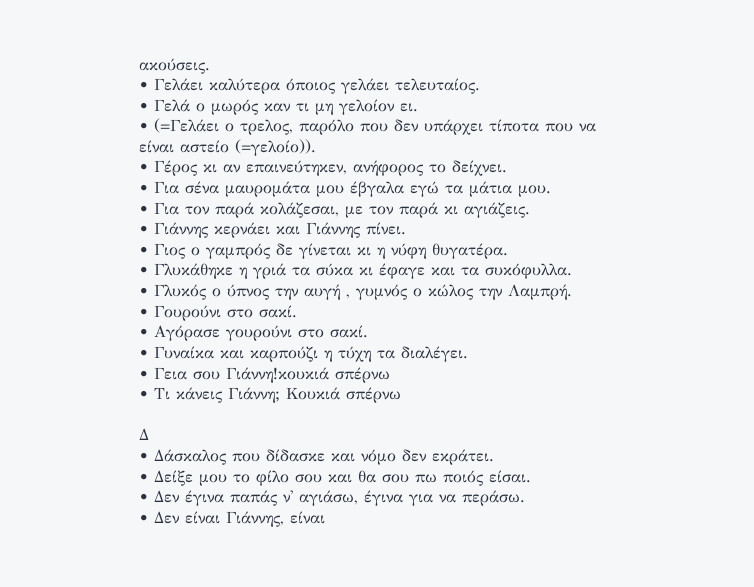ακούσεις.
• Γελάει καλύτερα όποιος γελάει τελευταίος.
• Γελά ο μωρός καν τι μη γελοίον ει.
• (=Γελάει ο τρελος, παρόλο που δεν υπάρχει τίποτα που να είναι αστείο (=γελοίο)).
• Γέρος κι αν επαινεύτηκεν, ανήφορος το δείχνει.
• Για σένα μαυρομάτα μου έβγαλα εγώ τα μάτια μου.
• Για τον παρά κολάζεσαι, με τον παρά κι αγιάζεις.
• Γιάννης κερνάει και Γιάννης πίνει.
• Γιος ο γαμπρός δε γίνεται κι η νύφη θυγατέρα.
• Γλυκάθηκε η γριά τα σύκα κι έφαγε και τα συκόφυλλα.
• Γλυκός ο ύπνος την αυγή , γυμνός ο κώλος την Λαμπρή.
• Γουρούνι στο σακί.
• Αγόρασε γουρούνι στο σακί.
• Γυναίκα και καρπούζι η τύχη τα διαλέγει.
• Γεια σου Γιάννη!κουκιά σπέρνω
• Τι κάνεις Γιάννη; Κουκιά σπέρνω

Δ
• Δάσκαλος που δίδασκε και νόμο δεν εκράτει.
• Δείξε μου το φίλο σου και θα σου πω ποιός είσαι.
• Δεν έγινα παπάς ν' αγιάσω, έγινα για να περάσω.
• Δεν είναι Γιάννης, είναι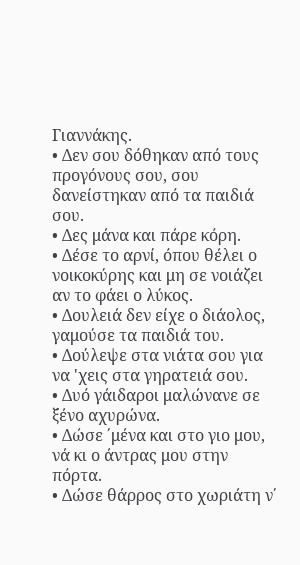Γιαννάκης.
• Δεν σου δόθηκαν από τους προγόνους σου, σου δανείστηκαν από τα παιδιά σου.
• Δες μάνα και πάρε κόρη.
• Δέσε το αρνί, όπου θέλει ο νοικοκύρης και μη σε νοιάζει αν το φάει ο λύκος.
• Δουλειά δεν είχε ο διάολος, γαμούσε τα παιδιά του.
• Δούλεψε στα νιάτα σου για να 'χεις στα γηρατειά σου.
• Δυό γάιδαροι μαλώνανε σε ξένο αχυρώνα.
• Δώσε ΄μένα και στο γιο μου, νά κι ο άντρας μου στην πόρτα.
• Δώσε θάρρος στο χωριάτη ν΄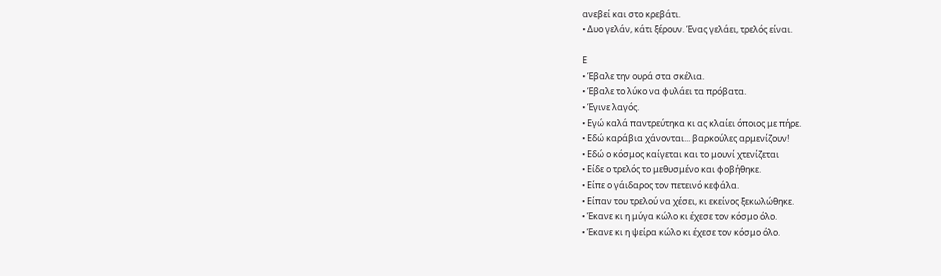ανεβεί και στο κρεβάτι.
• Δυο γελάν, κάτι ξέρουν. Ένας γελάει, τρελός είναι.

Ε
• Έβαλε την ουρά στα σκέλια.
• Έβαλε το λύκο να φυλάει τα πρόβατα.
• Έγινε λαγός.
• Εγώ καλά παντρεύτηκα κι ας κλαίει όποιος με πήρε.
• Εδώ καράβια χάνονται... βαρκούλες αρμενίζουν!
• Εδώ ο κόσμος καίγεται και το μουνί χτενίζεται
• Είδε ο τρελός το μεθυσμένο και φοβήθηκε.
• Είπε ο γάιδαρος τον πετεινό κεφάλα.
• Είπαν του τρελού να χέσει, κι εκείνος ξεκωλώθηκε.
• Έκανε κι η μύγα κώλο κι έχεσε τον κόσμο όλο.
• Έκανε κι η ψείρα κώλο κι έχεσε τον κόσμο όλο.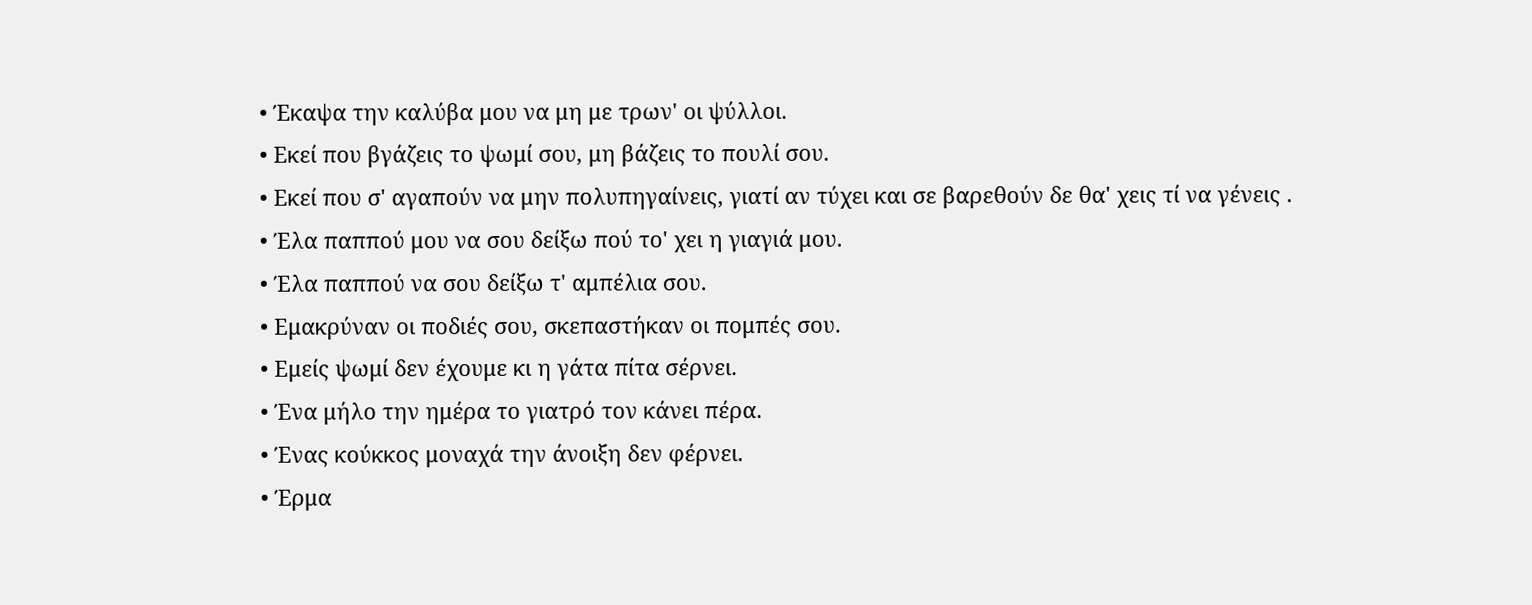• Έκαψα την καλύβα μου να μη με τρων' οι ψύλλοι.
• Εκεί που βγάζεις το ψωμί σου, μη βάζεις το πουλί σου.
• Εκεί που σ' αγαπούν να μην πολυπηγαίνεις, γιατί αν τύχει και σε βαρεθούν δε θα' χεις τί να γένεις .
• Έλα παππού μου να σου δείξω πού το' χει η γιαγιά μου.
• Έλα παππού να σου δείξω τ' αμπέλια σου.
• Εμακρύναν οι ποδιές σου, σκεπαστήκαν οι πομπές σου.
• Εμείς ψωμί δεν έχουμε κι η γάτα πίτα σέρνει.
• Ένα μήλο την ημέρα το γιατρό τον κάνει πέρα.
• Ένας κούκκος μοναχά την άνοιξη δεν φέρνει.
• Έρμα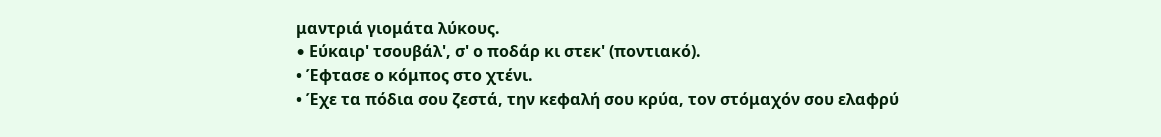μαντριά γιομάτα λύκους.
• Eύκαιρ' τσουβάλ', σ' ο ποδάρ κι στεκ' (ποντιακό).
• Έφτασε ο κόμπος στο χτένι.
• Έχε τα πόδια σου ζεστά, την κεφαλή σου κρύα, τον στόμαχόν σου ελαφρύ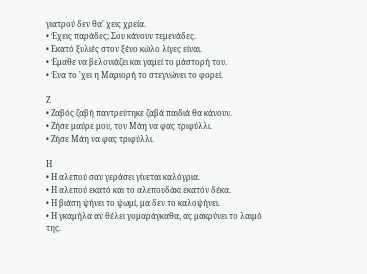γιατρού δεν θα' χεις χρεία.
• Έχεις παράδες; Σου κάνουν τεμενάδες.
• Εκατό ξυλιές στον ξένο κώλο λίγες είναι.
• Έμαθε να βελονιάζει και γαμεί το μάστορή του.
• Ένα το 'χει η Μαριορή το στεγνώνει το φορεί.

Ζ
• Ζαβός ζαβή παντρεύτηκε ζαβά παιδιά θα κάνουν.
• Ζήσε μαύρε μου, τον Μάη να φας τριφύλλι.
• Ζήσε Μάη να φας τριφύλλι.

Η
• Η αλεπού σαν γεράσει γίνεται καλόγρια.
• Η αλεπού εκατό και το αλεπουδάκι εκατόν δέκα.
• Η βιάση ψήνει το ψωμί, μα δεν το καλοψήνει.
• Η γκαμήλα αν θέλει γομαράγκαθα, ας μακρύνει το λαιμό της.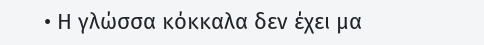• Η γλώσσα κόκκαλα δεν έχει μα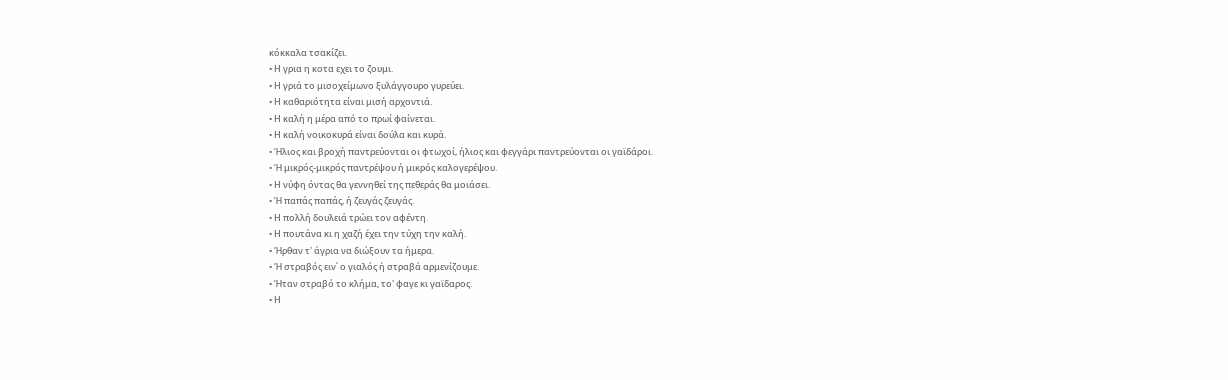κόκκαλα τσακίζει.
• Η γρια η κοτα εχει το ζουμι.
• Η γριά το μισοχείμωνο ξυλάγγουρο γυρεύει.
• Η καθαριότητα είναι μισή αρχοντιά.
• Η καλή η μέρα από το πρωί φαίνεται.
• Η καλή νοικοκυρά είναι δούλα και κυρά.
• Ήλιος και βροχή παντρεύονται οι φτωχοί, ήλιος και φεγγάρι παντρεύονται οι γαϊδάροι.
• Ή μικρός-μικρός παντρέψου ή μικρός καλογερέψου.
• Η νύφη όντας θα γεννηθεί της πεθεράς θα μοιάσει.
• Ή παπάς παπάς, ή ζευγάς ζευγάς.
• Η πολλή δουλειά τρώει τον αφέντη.
• Η πουτάνα κι η χαζή έχει την τύχη την καλή.
• Ήρθαν τ' άγρια να διώξουν τα ήμερα.
• Ή στραβός ειν΄ ο γιαλός ή στραβά αρμενίζουμε.
• Ήταν στραβό το κλήμα, το' φαγε κι γαϊδαρος.
• Η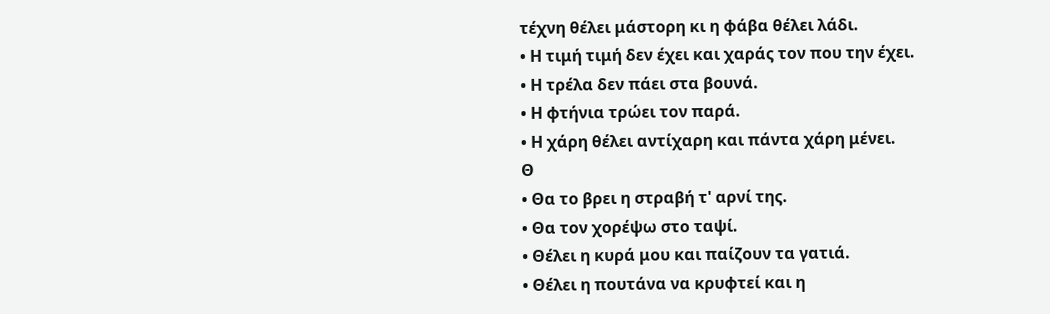τέχνη θέλει μάστορη κι η φάβα θέλει λάδι.
• Η τιμή τιμή δεν έχει και χαράς τον που την έχει.
• Η τρέλα δεν πάει στα βουνά.
• Η φτήνια τρώει τον παρά.
• Η χάρη θέλει αντίχαρη και πάντα χάρη μένει.
Θ
• Θα το βρει η στραβή τ' αρνί της.
• Θα τον χορέψω στο ταψί.
• Θέλει η κυρά μου και παίζουν τα γατιά.
• Θέλει η πουτάνα να κρυφτεί και η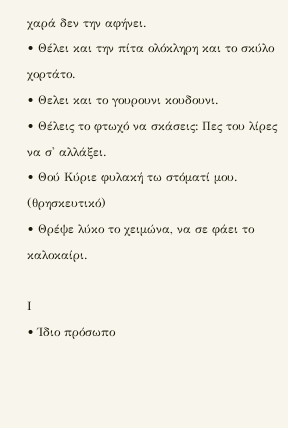χαρά δεν την αφήνει.
• Θέλει και την πίτα ολόκληρη και το σκύλο χορτάτο.
• Θελει και το γουρουνι κουδουνι.
• Θέλεις το φτωχό να σκάσεις: Πες του λίρες να σ' αλλάξει.
• Θού Κύριε φυλακή τω στόματί μου. (θρησκευτικό)
• Θρέψε λύκο το χειμώνα, να σε φάει το καλοκαίρι.

Ι
• Ίδιο πρόσωπο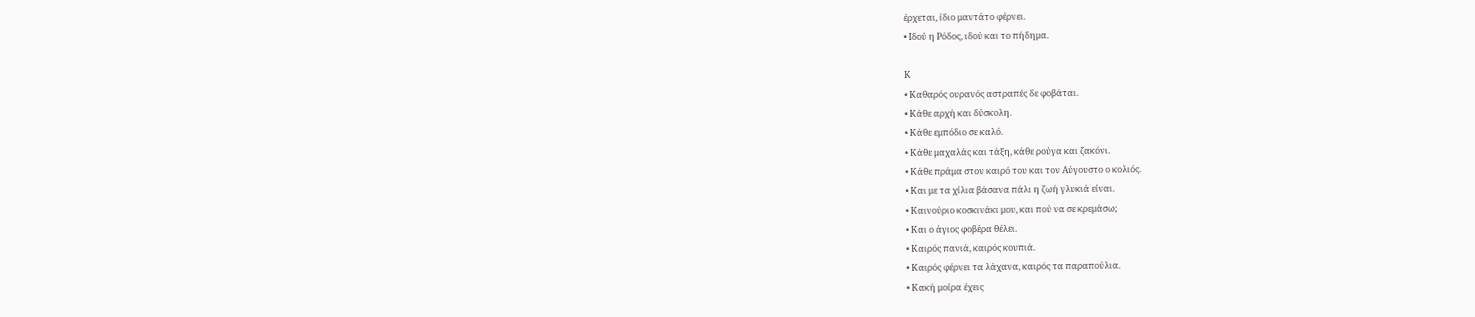έρχεται, ίδιο μαντάτο φέρνει.
• Ιδού η Ρόδος, ιδού και το πήδημα.

Κ
• Καθαρός ουρανός αστραπές δε φοβάται.
• Κάθε αρχή και δύσκολη.
• Κάθε εμπόδιο σε καλό.
• Κάθε μαχαλάς και τάξη, κάθε ρούγα και ζακόνι.
• Κάθε πράμα στον καιρό του και τον Αύγουστο ο κολιός.
• Και με τα χίλια βάσανα πάλι η ζωή γλυκιά είναι.
• Καινούριο κοσκινάκι μου, και πού να σε κρεμάσω;
• Και ο άγιος φοβέρα θέλει.
• Καιρός πανιά, καιρός κουπιά.
• Καιρός φέρνει τα λάχανα, καιρός τα παραπούλια.
• Κακή μοίρα έχεις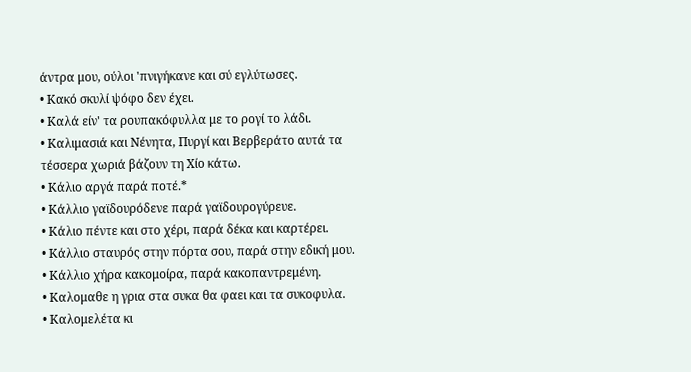άντρα μου, ούλοι 'πνιγήκανε και σύ εγλύτωσες.
• Κακό σκυλί ψόφο δεν έχει.
• Καλά είν' τα ρουπακόφυλλα με το ρογί το λάδι.
• Καλιμασιά και Νένητα, Πυργί και Βερβεράτο αυτά τα τέσσερα χωριά βάζουν τη Χίο κάτω.
• Κάλιο αργά παρά ποτέ.*
• Κάλλιο γαϊδουρόδενε παρά γαϊδουρογύρευε.
• Κάλιο πέντε και στο χέρι, παρά δέκα και καρτέρει.
• Κάλλιο σταυρός στην πόρτα σου, παρά στην εδική μου.
• Κάλλιο χήρα κακομοίρα, παρά κακοπαντρεμένη.
• Καλομαθε η γρια στα συκα θα φαει και τα συκοφυλα.
• Καλομελέτα κι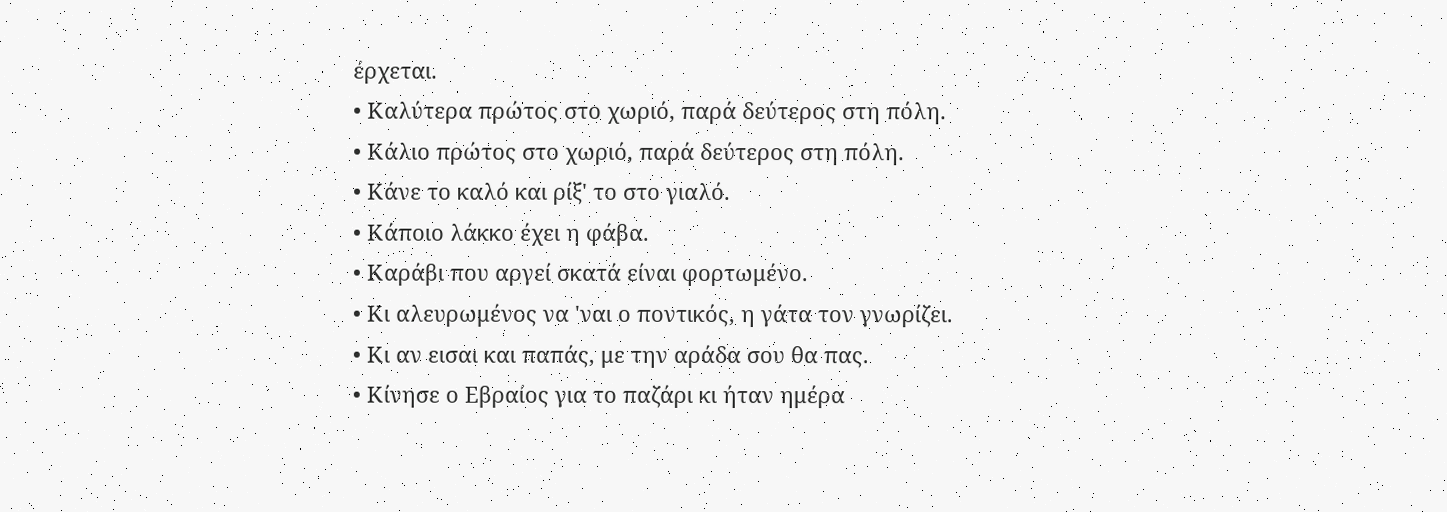έρχεται.
• Καλύτερα πρώτος στο χωριό, παρά δεύτερος στη πόλη.
• Κάλιο πρώτος στο χωριό, παρά δεύτερος στη πόλη.
• Κάνε το καλό και ρίξ' το στο γιαλό.
• Κάποιο λάκκο έχει η φάβα.
• Καράβι που αργεί σκατά είναι φορτωμένο.
• Κι αλευρωμένος να 'ναι ο ποντικός, η γάτα τον γνωρίζει.
• Κι αν εισαι και παπάς, με την αράδα σου θα πας.
• Κίνησε ο Εβραίος για το παζάρι κι ήταν ημέρα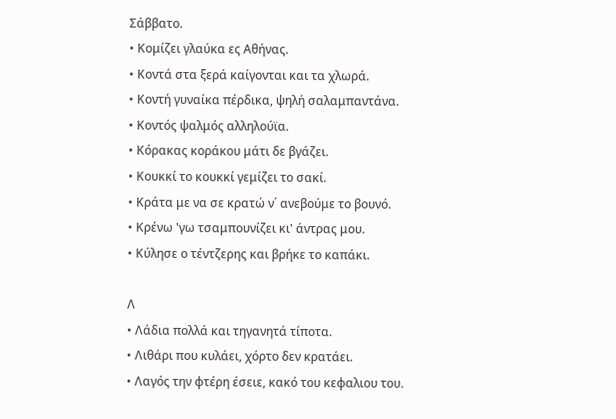Σάββατο.
• Κομίζει γλαύκα ες Αθήνας.
• Κοντά στα ξερά καίγονται και τα χλωρά.
• Κοντή γυναίκα πέρδικα, ψηλή σαλαμπαντάνα.
• Κοντός ψαλμός αλληλούϊα.
• Κόρακας κοράκου μάτι δε βγάζει.
• Κουκκί το κουκκί γεμίζει το σακί.
• Κράτα με να σε κρατώ ν΄ ανεβούμε το βουνό.
• Κρένω 'γω τσαμπουνίζει κι' άντρας μου.
• Κύλησε ο τέντζερης και βρήκε το καπάκι.

Λ
• Λάδια πολλά και τηγανητά τίποτα.
• Λιθάρι που κυλάει, χόρτο δεν κρατάει.
• Λαγός την φτέρη έσειε, κακό του κεφαλιου του.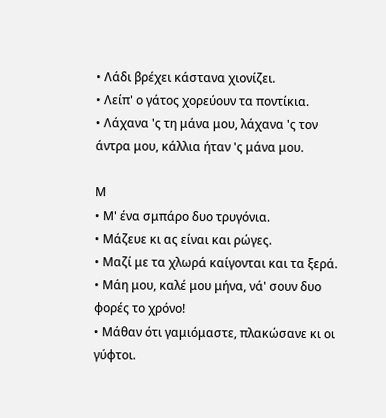• Λάδι βρέχει κάστανα χιονίζει.
• Λείπ' ο γάτος χορεύουν τα ποντίκια.
• Λάχανα 'ς τη μάνα μου, λάχανα 'ς τον άντρα μου, κάλλια ήταν 'ς μάνα μου.

Μ
• Μ' ένα σμπάρο δυο τρυγόνια.
• Μάζευε κι ας είναι και ρώγες.
• Μαζί με τα χλωρά καίγονται και τα ξερά.
• Μάη μου, καλέ μου μήνα, νά' σουν δυο φορές το χρόνο!
• Μάθαν ότι γαμιόμαστε, πλακώσανε κι οι γύφτοι.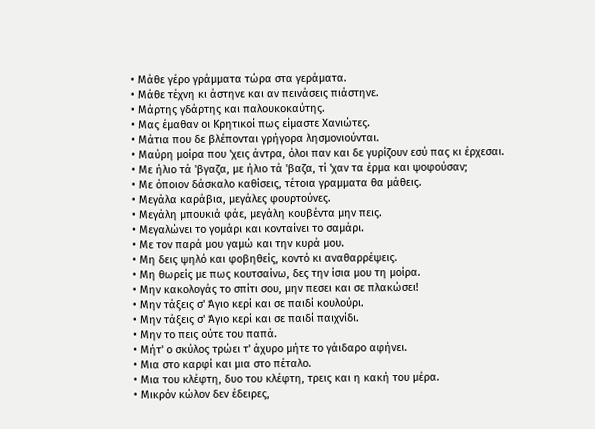• Μάθε γέρο γράμματα τώρα στα γεράματα.
• Μάθε τέχνη κι άστηνε και αν πεινάσεις πιάστηνε.
• Μάρτης γδάρτης και παλουκοκαύτης.
• Μας έμαθαν οι Κρητικοί πως είμαστε Χανιώτες.
• Μάτια που δε βλέπονται γρήγορα λησμονιούνται.
• Μαύρη μοίρα που 'χεις άντρα, όλοι παν και δε γυρίζουν εσύ πας κι έρχεσαι.
• Με ήλιο τά 'βγαζα, με ήλιο τά 'βαζα, τί 'χαν τα έρμα και ψοφούσαν;
• Με όποιον δάσκαλο καθίσεις, τέτοια γραμματα θα μάθεις.
• Μεγάλα καράβια, μεγάλες φουρτούνες.
• Μεγάλη μπουκιά φάε, μεγάλη κουβέντα μην πεις.
• Μεγαλώνει το γομάρι και κονταίνει το σαμάρι.
• Με τον παρά μου γαμώ και την κυρά μου.
• Μη δεις ψηλό και φοβηθείς, κοντό κι αναθαρρέψεις.
• Μη θωρείς με πως κουτσαίνω, δες την ίσια μου τη μοίρα.
• Μην κακολογάς το σπίτι σου, μην πεσει και σε πλακώσει!
• Μην τάξεις σ' Άγιο κερί και σε παιδί κουλούρι.
• Μην τάξεις σ' Άγιο κερί και σε παιδί παιχνίδι.
• Μην το πεις ούτε του παπά.
• Μήτ' ο σκύλος τρώει τ' άχυρο μήτε το γάιδαρο αφήνει.
• Μια στο καρφί και μια στο πέταλο.
• Μια του κλέφτη, δυο του κλέφτη, τρεις και η κακή του μέρα.
• Μικρόν κώλον δεν έδειρες,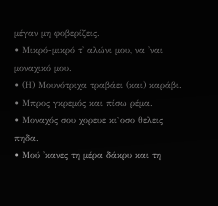μέγαν μη φοβερίζεις.
• Μικρό-μικρό τ' αλώνι μου, να 'ναι μοναχικό μου.
• (Η) Μουνότριχα τραβάει (και) καράβι.
• Μπρος γκρεμός και πίσω ρέμα.
• Μοναχός σου χορευε κι`οσο θελεις πηδα.
• Μού 'κανες τη μέρα δάκρυ και τη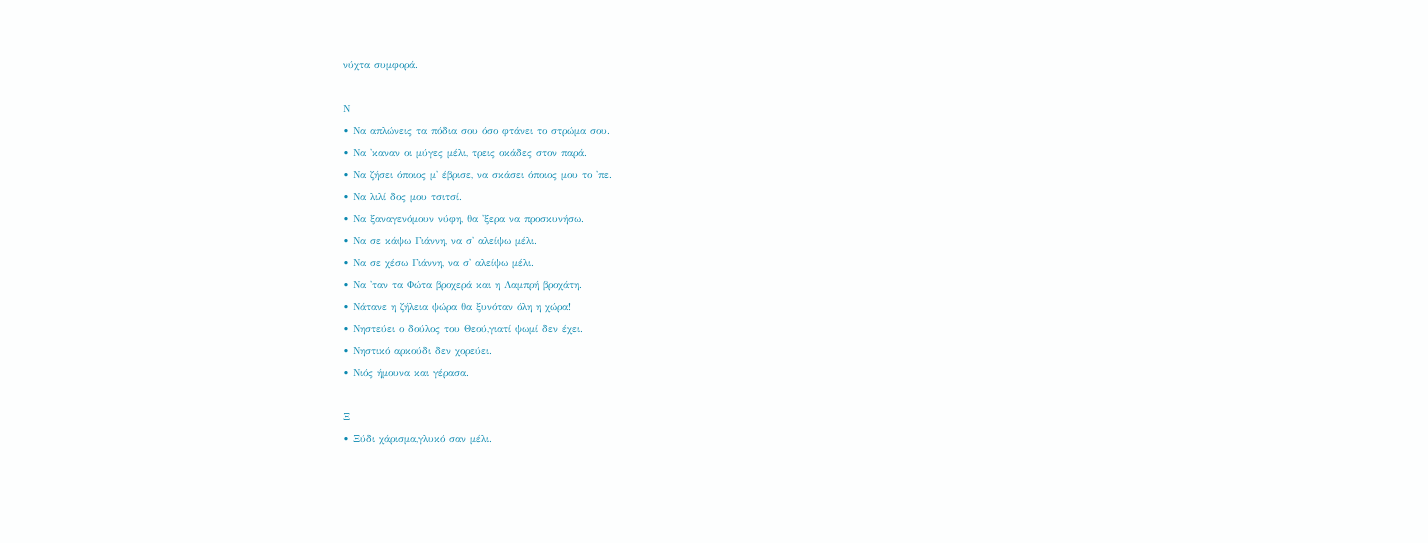νύχτα συμφορά.

Ν
• Να απλώνεις τα πόδια σου όσο φτάνει το στρώμα σου.
• Να 'καναν οι μύγες μέλι, τρεις οκάδες στον παρά.
• Να ζήσει όποιος μ' έβρισε, να σκάσει όποιος μου το 'πε.
• Να λιλί δος μου τσιτσί.
• Να ξαναγενόμουν νύφη, θα 'ξερα να προσκυνήσω.
• Να σε κάψω Γιάννη, να σ' αλείψω μέλι.
• Να σε χέσω Γιάννη, να σ' αλείψω μέλι.
• Να 'ταν τα Φώτα βροχερά και η Λαμπρή βροχάτη.
• Νάτανε η ζήλεια ψώρα θα ξυνόταν όλη η χώρα!
• Νηστεύει ο δούλος του Θεού,γιατί ψωμί δεν έχει.
• Νηστικό αρκούδι δεν χορεύει.
• Νιός ήμουνα και γέρασα.

Ξ
• Ξύδι χάρισμα,γλυκό σαν μέλι.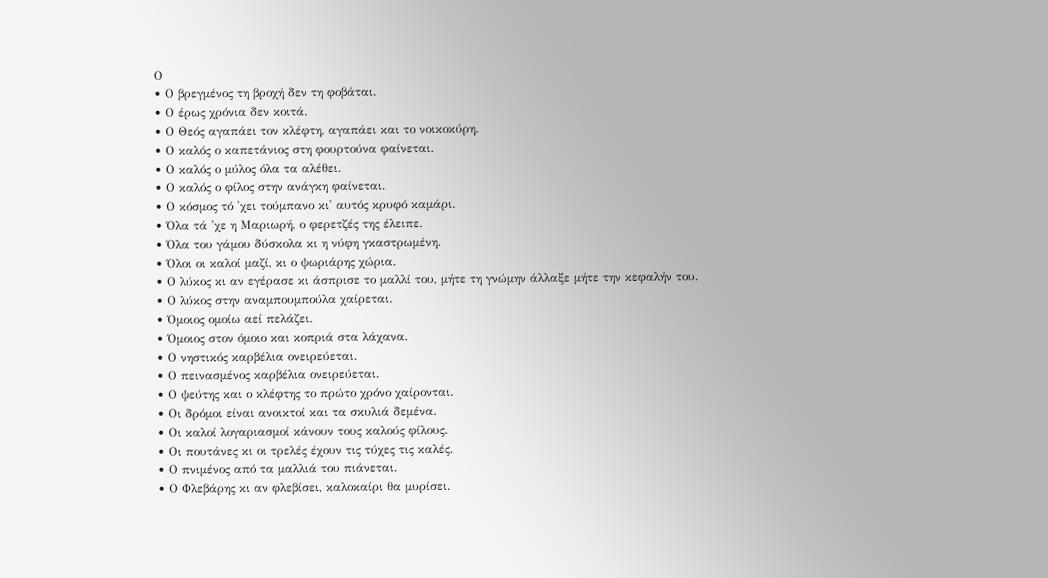Ο
• Ο βρεγμένος τη βροχή δεν τη φοβάται.
• Ο έρως χρόνια δεν κοιτά.
• Ο Θεός αγαπάει τον κλέφτη, αγαπάει και το νοικοκύρη.
• Ο καλός ο καπετάνιος στη φουρτούνα φαίνεται.
• Ο καλός ο μύλος όλα τα αλέθει.
• Ο καλός ο φίλος στην ανάγκη φαίνεται.
• Ο κόσμος τό 'χει τούμπανο κι' αυτός κρυφό καμάρι.
• Όλα τά 'χε η Μαριωρή, ο φερετζές της έλειπε.
• Όλα του γάμου δύσκολα κι η νύφη γκαστρωμένη.
• Όλοι οι καλοί μαζί, κι ο ψωριάρης χώρια.
• Ο λύκος κι αν εγέρασε κι άσπρισε το μαλλί του, μήτε τη γνώμην άλλαξε μήτε την κεφαλήν του.
• Ο λύκος στην αναμπουμπούλα χαίρεται.
• Όμοιος ομοίω αεί πελάζει.
• Όμοιος στον όμοιο και κοπριά στα λάχανα.
• Ο νηστικός καρβέλια ονειρεύεται.
• Ο πεινασμένος καρβέλια ονειρεύεται.
• Ο ψεύτης και ο κλέφτης το πρώτο χρόνο χαίρονται.
• Οι δρόμοι είναι ανοικτοί και τα σκυλιά δεμένα.
• Οι καλοί λογαριασμοί κάνουν τους καλούς φίλους.
• Οι πουτάνες κι οι τρελές έχουν τις τύχες τις καλές.
• Ο πνιμένος από τα μαλλιά του πιάνεται.
• Ο Φλεβάρης κι αν φλεβίσει, καλοκαίρι θα μυρίσει.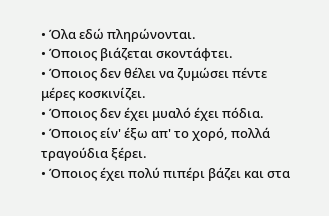• Όλα εδώ πληρώνονται.
• Όπoιος βιάζεται σκoντάφτει.
• Όποιος δεν θέλει να ζυμώσει πέντε μέρες κοσκινίζει.
• Όποιος δεν έχει μυαλό έχει πόδια.
• Όποιος είν' έξω απ' το χορό, πολλά τραγούδια ξέρει.
• Όποιος έχει πολύ πιπέρι βάζει και στα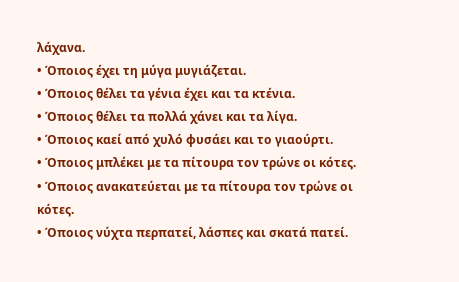λάχανα.
• Όποιος έχει τη μύγα μυγιάζεται.
• Όποιος θέλει τα γένια έχει και τα κτένια.
• Όποιος θέλει τα πολλά χάνει και τα λίγα.
• Όποιος καεί από χυλό φυσάει και το γιαούρτι.
• Όποιος μπλέκει με τα πίτουρα τον τρώνε οι κότες.
• Όποιος ανακατεύεται με τα πίτουρα τον τρώνε οι κότες.
• Όποιος νύχτα περπατεί, λάσπες και σκατά πατεί.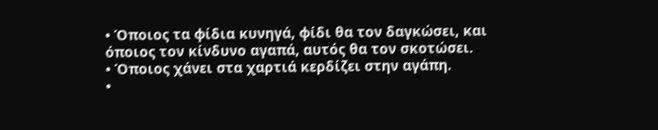• Όποιος τα φίδια κυνηγά, φίδι θα τον δαγκώσει, και όποιος τον κίνδυνο αγαπά, αυτός θα τον σκοτώσει.
• Όποιος χάνει στα χαρτιά κερδίζει στην αγάπη.
•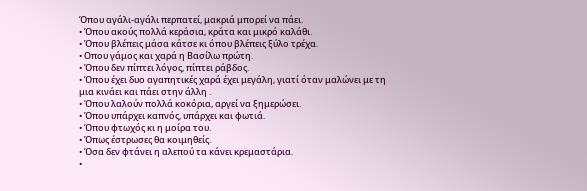Όπου αγάλι-αγάλι περπατεί, μακριά μπορεί να πάει.
• Όπου ακούς πολλά κεράσια, κράτα και μικρό καλάθι.
• Όπου βλέπεις μάσα κάτσε κι όπου βλέπεις ξύλο τρέχα.
• Οπου γάμος και χαρά η Βασίλω πρώτη.
• Όπου δεν πίπτει λόγος, πίπτει ράβδος.
• Όπου έχει δυο αγαπητικές χαρά έχει μεγάλη, γιατί όταν μαλώνει με τη μια κινάει και πάει στην άλλη .
• Όπου λαλούν πολλά κοκόρια, αργεί να ξημερώσει.
• Όπου υπάρχει καπνός, υπάρχει και φωτιά.
• Όπου φτωχός κι η μοίρα του.
• Όπως έστρωσες θα κοιμηθείς.
• Όσα δεν φτάνει η αλεπού τα κάνει κρεμαστάρια.
•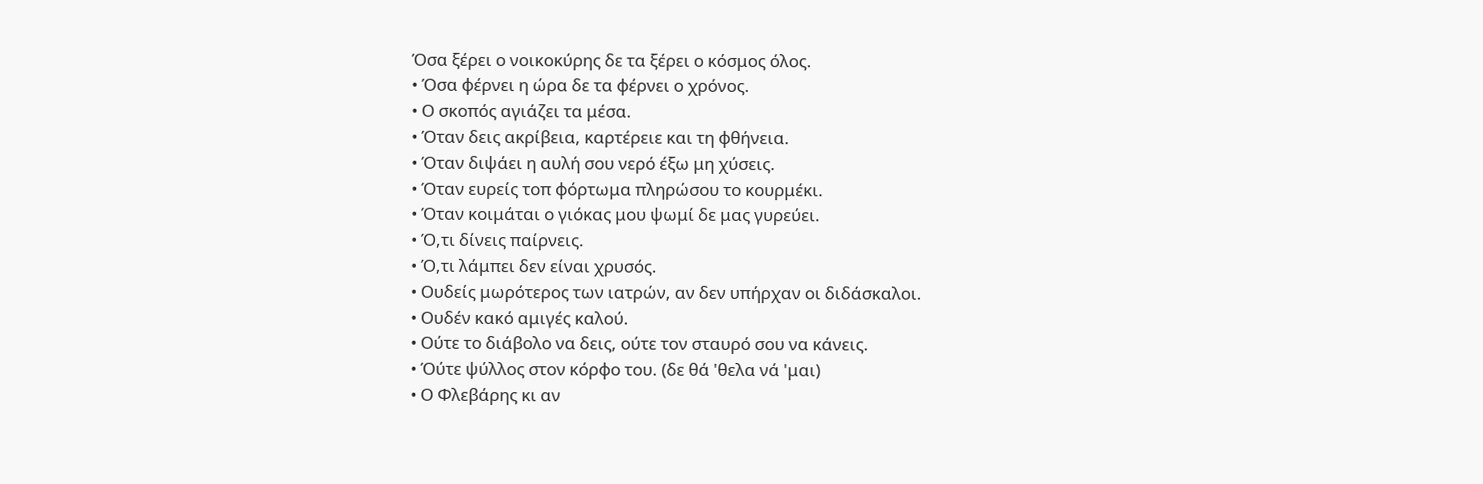Όσα ξέρει ο νοικοκύρης δε τα ξέρει ο κόσμος όλος.
• Όσα φέρνει η ώρα δε τα φέρνει ο χρόνος.
• Ο σκοπός αγιάζει τα μέσα.
• Όταν δεις ακρίβεια, καρτέρειε και τη φθήνεια.
• Όταν διψάει η αυλή σου νερό έξω μη χύσεις.
• Όταν ευρείς τοπ φόρτωμα πληρώσου το κουρμέκι.
• Όταν κοιμάται ο γιόκας μου ψωμί δε μας γυρεύει.
• Ό,τι δίνεις παίρνεις.
• Ό,τι λάμπει δεν είναι χρυσός.
• Ουδείς μωρότερος των ιατρών, αν δεν υπήρχαν οι διδάσκαλοι.
• Ουδέν κακό αμιγές καλού.
• Ούτε το διάβολο να δεις, ούτε τον σταυρό σου να κάνεις.
• Όύτε ψύλλος στον κόρφο του. (δε θά 'θελα νά 'μαι)
• Ο Φλεβάρης κι αν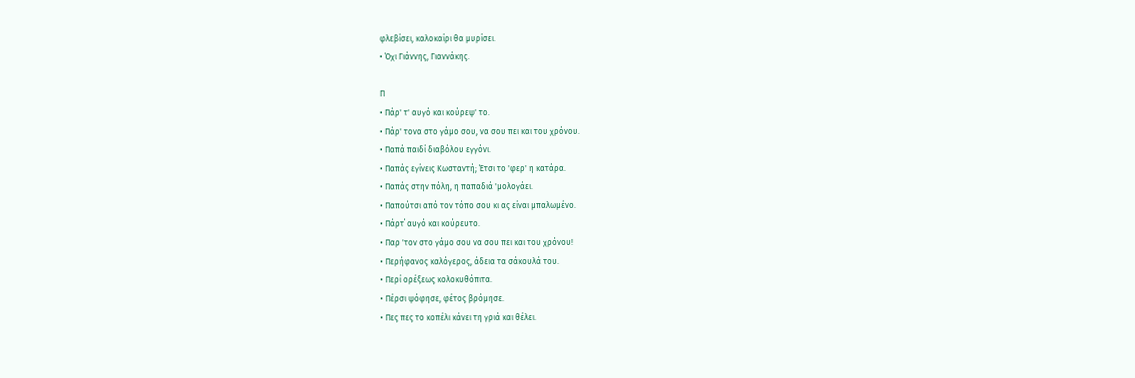φλεβίσει, καλοκαίρι θα μυρίσει.
• Όχι Γιάννης, Γιαννάκης.

Π
• Πάρ' τ' αυγό και κούρεψ' το.
• Πάρ' τονα στο γάμο σου, να σου πει και του χρόνου.
• Παπά παιδί διαβόλου εγγόνι.
• Παπάς εγίνεις Κωσταντή; Έτσι το 'φερ' η κατάρα.
• Παπάς στην πόλη, η παπαδιά 'μολογάει.
• Παπούτσι από τον τόπο σου κι ας είναι μπαλωμένο.
• Πάρτ΄ αυγό και κούρευτο.
• Παρ 'τον στο γάμο σου να σου πει και του χρόνου!
• Περήφανος καλόγερος, άδεια τα σάκουλά του.
• Περί ορέξεως κολοκυθόπιτα.
• Πέρσι ψόφησε, φέτος βρόμησε.
• Πες πες το κοπέλι κάνει τη γριά και θέλει.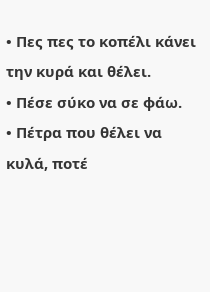• Πες πες το κοπέλι κάνει την κυρά και θέλει.
• Πέσε σύκο να σε φάω.
• Πέτρα που θέλει να κυλά, ποτέ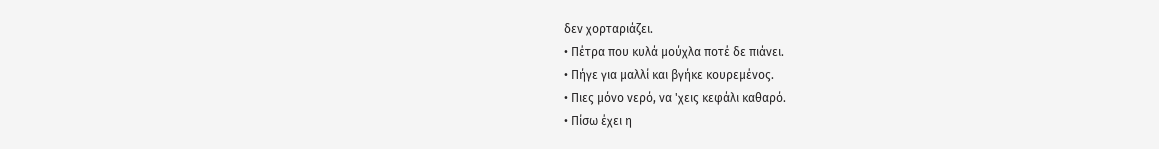δεν χορταριάζει.
• Πέτρα που κυλά μούχλα ποτέ δε πιάνει.
• Πήγε για μαλλί και βγήκε κουρεμένος.
• Πιες μόνο νερό, να 'χεις κεφάλι καθαρό.
• Πίσω έχει η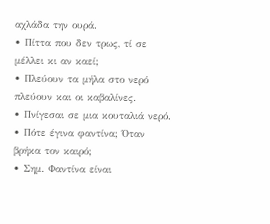αχλάδα την ουρά.
• Πίττα που δεν τρως, τί σε μέλλει κι αν καεί;
• Πλεύουν τα μήλα στο νερό πλεύουν και οι καβαλίνες.
• Πνίγεσαι σε μια κουταλιά νερό.
• Πότε έγινα φαντίνα; Όταν βρήκα τον καιρό;
• Σημ. Φαντίνα είναι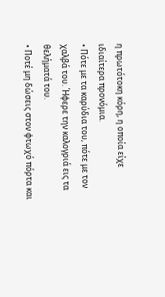η πρωτότοκη κόρη, η οποία είχε ιδιαίτερα προνόμια.
• Πότε με τα καρύδια του, πότε με τον χαλβά του. Ήφερε την καλογριά εις τα θελήματά του.
• Ποτέ μη δώσεις στον φτωχό πόρτα και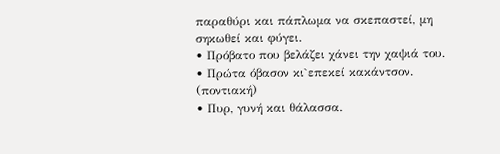παραθύρι και πάπλωμα να σκεπαστεί, μη σηκωθεί και φύγει.
• Πρόβατο που βελάζει χάνει την χαψιά του.
• Πρώτα όβασον κι`επεκεί κακάντσον. (ποντιακή)
• Πυρ, γυνή και θάλασσα.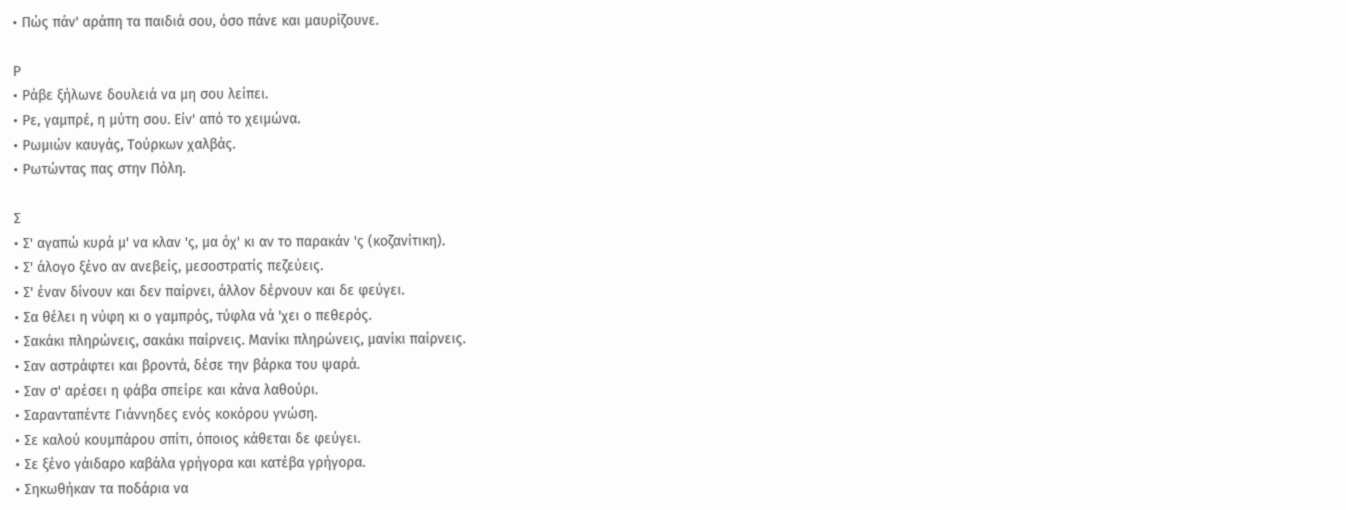• Πώς πάν' αράπη τα παιδιά σου, όσο πάνε και μαυρίζουνε.

Ρ
• Ράβε ξήλωνε δουλειά να μη σου λείπει.
• Ρε, γαμπρέ, η μύτη σου. Είν' από το χειμώνα.
• Ρωμιών καυγάς, Τούρκων χαλβάς.
• Ρωτώντας πας στην Πόλη.

Σ
• Σ' αγαπώ κυρά μ' να κλαν 'ς, μα όχ' κι αν το παρακάν 'ς (κοζανίτικη).
• Σ' άλογο ξένο αν ανεβείς, μεσοστρατίς πεζεύεις.
• Σ' έναν δίνουν και δεν παίρνει, άλλον δέρνουν και δε φεύγει.
• Σα θέλει η νύφη κι ο γαμπρός, τύφλα νά 'χει ο πεθερός.
• Σακάκι πληρώνεις, σακάκι παίρνεις. Μανίκι πληρώνεις, μανίκι παίρνεις.
• Σαν αστράφτει και βροντά, δέσε την βάρκα του ψαρά.
• Σαν σ' αρέσει η φάβα σπείρε και κάνα λαθούρι.
• Σαρανταπέντε Γιάννηδες ενός κοκόρου γνώση.
• Σε καλού κουμπάρου σπίτι, όποιος κάθεται δε φεύγει.
• Σε ξένο γάιδαρο καβάλα γρήγορα και κατέβα γρήγορα.
• Σηκωθήκαν τα ποδάρια να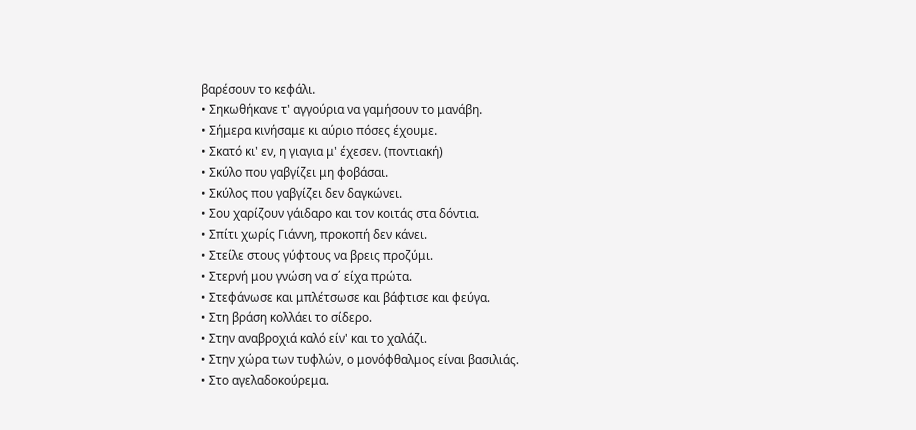βαρέσουν το κεφάλι.
• Σηκωθήκανε τ' αγγούρια να γαμήσουν το μανάβη.
• Σήμερα κινήσαμε κι αύριο πόσες έχουμε.
• Σκατό κι' εν, η γιαγια μ' έχεσεν. (ποντιακή)
• Σκύλο που γαβγίζει μη φοβάσαι.
• Σκύλος που γαβγίζει δεν δαγκώνει.
• Σου χαρίζουν γάιδαρο και τον κοιτάς στα δόντια.
• Σπίτι χωρίς Γιάννη, προκοπή δεν κάνει.
• Στείλε στους γύφτους να βρεις προζύμι.
• Στερνή μου γνώση να σ΄ είχα πρώτα.
• Στεφάνωσε και μπλέτσωσε και βάφτισε και φεύγα.
• Στη βράση κολλάει το σίδερο.
• Στην αναβροχιά καλό είν' και το χαλάζι.
• Στην χώρα των τυφλών, ο μονόφθαλμος είναι βασιλιάς.
• Στο αγελαδοκούρεμα.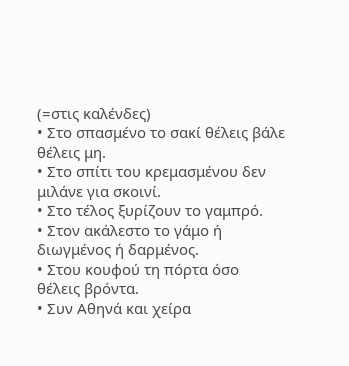(=στις καλένδες)
• Στο σπασμένο το σακί θέλεις βάλε θέλεις μη.
• Στο σπίτι του κρεμασμένου δεν μιλάνε για σκοινί.
• Στο τέλος ξυρίζουν το γαμπρό.
• Στον ακάλεστο το γάμο ή διωγμένος ή δαρμένος.
• Στου κουφού τη πόρτα όσο θέλεις βρόντα.
• Συν Αθηνά και χείρα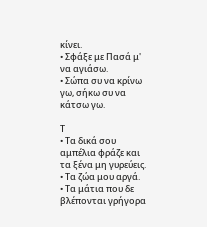κίνει.
• Σφάξε με Πασά μ' να αγιάσω.
• Σώπα συ να κρίνω γω, σήκω συ να κάτσω γω.

Τ
• Τα δικά σου αμπέλια φράζε και τα ξένα μη γυρεύεις.
• Τα ζώα μου αργά.
• Τα μάτια που δε βλέπονται γρήγορα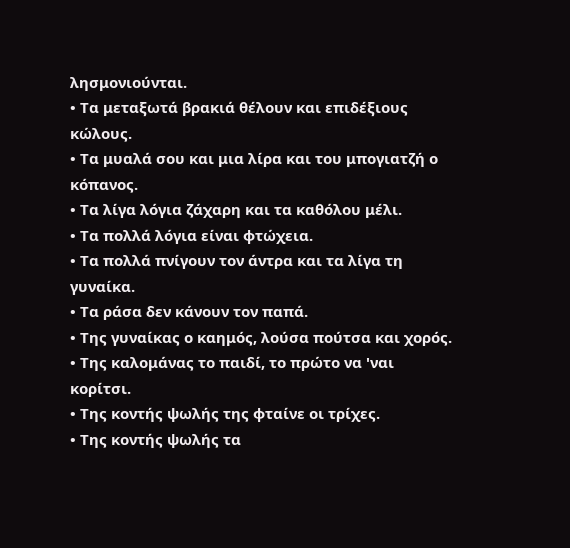λησμονιούνται.
• Τα μεταξωτά βρακιά θέλουν και επιδέξιους κώλους.
• Τα μυαλά σου και μια λίρα και του μπογιατζή ο κόπανος.
• Τα λίγα λόγια ζάχαρη και τα καθόλου μέλι.
• Τα πολλά λόγια είναι φτώχεια.
• Τα πολλά πνίγουν τον άντρα και τα λίγα τη γυναίκα.
• Τα ράσα δεν κάνουν τον παπά.
• Της γυναίκας ο καημός, λούσα πούτσα και χορός.
• Της καλομάνας το παιδί, το πρώτο να 'ναι κορίτσι.
• Της κοντής ψωλής της φταίνε οι τρίχες.
• Της κοντής ψωλής τα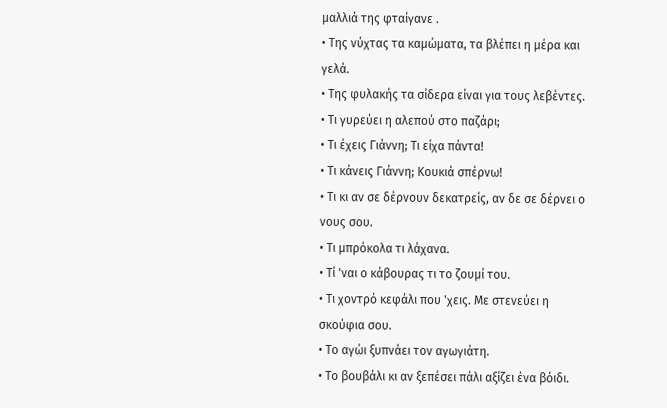μαλλιά της φταίγανε .
• Της νύχτας τα καμώματα, τα βλέπει η μέρα και γελά.
• Της φυλακής τα σίδερα είναι για τους λεβέντες.
• Τι γυρεύει η αλεπού στο παζάρι;
• Τι έχεις Γιάννη; Τι είχα πάντα!
• Τι κάνεις Γιάννη; Κουκιά σπέρνω!
• Τι κι αν σε δέρνουν δεκατρείς, αν δε σε δέρνει ο νους σου.
• Τι μπρόκολα τι λάχανα.
• Τί 'ναι ο κάβουρας τι το ζουμί του.
• Τι χοντρό κεφάλι που 'χεις. Με στενεύει η σκούφια σου.
• Το αγώι ξυπνάει τον αγωγιάτη.
• Το βουβάλι κι αν ξεπέσει πάλι αξίζει ένα βόιδι.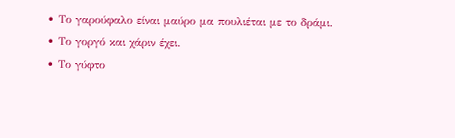• Το γαρούφαλο είναι μαύρο μα πουλιέται με το δράμι.
• Το γοργό και χάριν έχει.
• Το γύφτο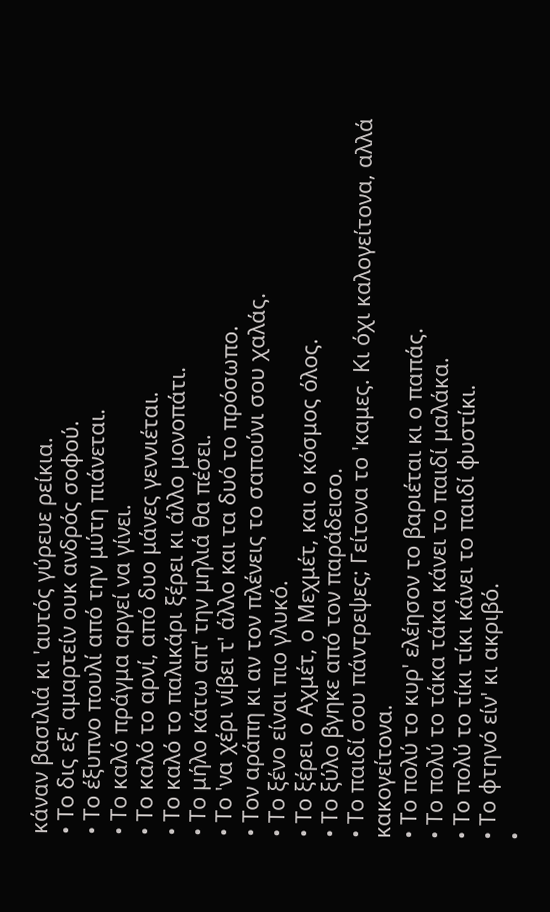κάναν βασιλιά κι 'αυτός γύρευε ρείκια.
• Το δις εξ' αμαρτείν ουκ ανδρός σοφού.
• Το έξυπνο πουλί από την μύτη πιάνεται.
• Το καλό πράγμα αργεί να γίνει.
• Το καλό το αρνί, από δυο μάνες γεννιέται.
• Το καλό το παλικάρι ξέρει κι άλλο μονοπάτι.
• Το μήλο κάτω απ' την μηλιά θα πέσει.
• Το 'να χέρι νίβει τ' άλλο και τα δυό το πρόσωπο.
• Τον αράπη κι αν τον πλένεις το σαπούνι σου χαλάς.
• Το ξένο είναι πιο γλυκό.
• Το ξέρει ο Αχμέτ, ο Μεχμέτ, και ο κόσμος όλος.
• Το ξύλο βγηκε από τον παράδεισο.
• Το παιδί σου πάντρεψες; Γείτονα το 'καμες. Κι όχι καλογείτονα, αλλά κακογείτονα.
• Το πολύ το κυρ' ελέησον το βαριέται κι ο παπάς.
• Το πολύ το τάκα τάκα κάνει το παιδί μαλάκα.
• Το πολύ το τίκι τίκι κάνει το παιδί φυστίκι.
• Το φτηνό είν' κι ακριβό.
•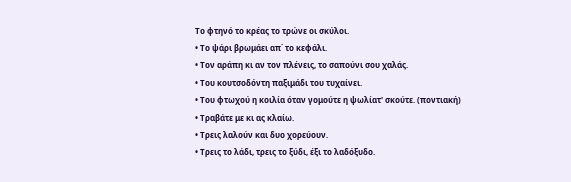Το φτηνό το κρέας το τρώνε οι σκύλοι.
• Το ψάρι βρωμάει απ΄ το κεφάλι.
• Τον αράπη κι αν τον πλένεις, το σαπούνι σου χαλάς.
• Του κουτσοδόντη παξιμάδι του τυχαίνει.
• Του φτωχού η κοιλία όταν γομούτε η ψωλίατ' σκούτε. (ποντιακή)
• Τραβάτε με κι ας κλαίω.
• Τρεις λαλούν και δυο χορεύουν.
• Τρεις το λάδι, τρεις το ξύδι, έξι το λαδόξυδο.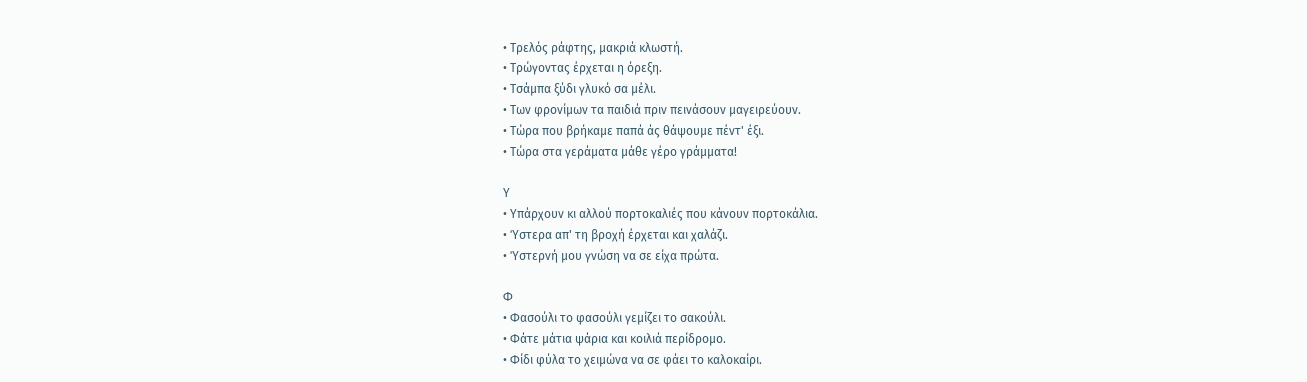• Τρελός ράφτης, μακριά κλωστή.
• Τρώγοντας έρχεται η όρεξη.
• Τσάμπα ξύδι γλυκό σα μέλι.
• Των φρονίμων τα παιδιά πριν πεινάσουν μαγειρεύουν.
• Τώρα που βρήκαμε παπά άς θάψουμε πέντ' έξι.
• Τώρα στα γεράματα μάθε γέρο γράμματα!

Υ
• Υπάρχουν κι αλλού πορτοκαλιές που κάνουν πορτοκάλια.
• Ύστερα απ' τη βροχή έρχεται και χαλάζι.
• Ύστερνή μου γνώση να σε είχα πρώτα.

Φ
• Φασούλι το φασούλι γεμίζει το σακούλι.
• Φάτε μάτια ψάρια και κοιλιά περίδρομο.
• Φίδι φύλα το χειμώνα να σε φάει το καλοκαίρι.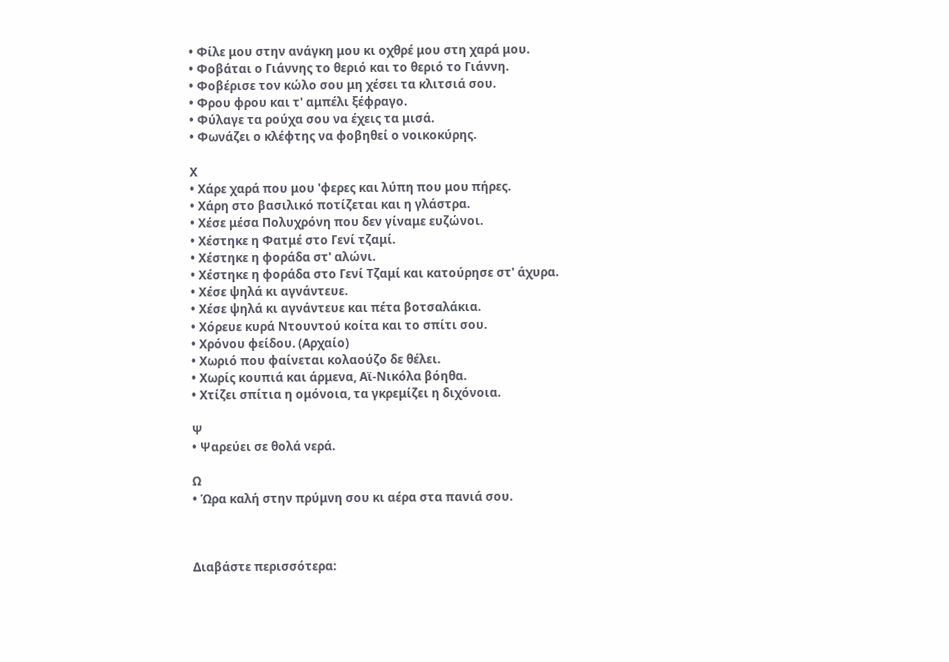• Φίλε μου στην ανάγκη μου κι οχθρέ μου στη χαρά μου.
• Φοβάται ο Γιάννης το θεριό και το θεριό το Γιάννη.
• Φοβέρισε τον κώλο σου μη χέσει τα κλιτσιά σου.
• Φρου φρου και τ' αμπέλι ξέφραγο.
• Φύλαγε τα ρούχα σου να έχεις τα μισά.
• Φωνάζει ο κλέφτης να φοβηθεί ο νοικοκύρης.

Χ
• Χάρε χαρά που μου 'φερες και λύπη που μου πήρες.
• Χάρη στο βασιλικό ποτίζεται και η γλάστρα.
• Χέσε μέσα Πολυχρόνη που δεν γίναμε ευζώνοι.
• Χέστηκε η Φατμέ στο Γενί τζαμί.
• Χέστηκε η φοράδα στ' αλώνι.
• Χέστηκε η φοράδα στο Γενί Τζαμί και κατούρησε στ' άχυρα.
• Χέσε ψηλά κι αγνάντευε.
• Χέσε ψηλά κι αγνάντευε και πέτα βοτσαλάκια.
• Χόρευε κυρά Ντουντού κοίτα και το σπίτι σου.
• Χρόνου φείδου. (Αρχαίο)
• Χωριό που φαίνεται κολαούζο δε θέλει.
• Χωρίς κουπιά και άρμενα, Αϊ-Νικόλα βόηθα.
• Χτίζει σπίτια η ομόνοια, τα γκρεμίζει η διχόνοια.

Ψ
• Ψαρεύει σε θολά νερά.

Ω
• Ώρα καλή στην πρύμνη σου κι αέρα στα πανιά σου.



Διαβάστε περισσότερα: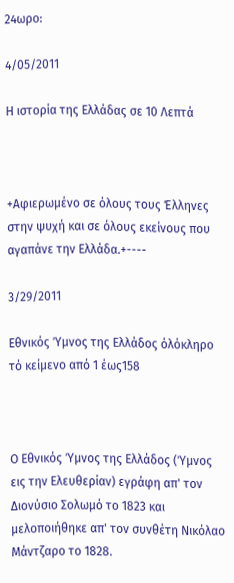24ωρο:

4/05/2011

Η ιστορία της Ελλάδας σε 10 Λεπτά



+Αφιερωμένο σε όλους τους Έλληνες στην ψυχή και σε όλους εκείνους που αγαπάνε την Ελλάδα.+----

3/29/2011

Εθνικός Ύμνος της Ελλάδος όλόκληρο τό κείμενο από 1 έως158



Ο Εθνικός Ύμνος της Ελλάδος (Ύμνος εις την Ελευθερίαν) εγράφη απ' τον Διονύσιο Σολωμό το 1823 και μελοποιήθηκε απ' τον συνθέτη Νικόλαο Μάντζαρο το 1828.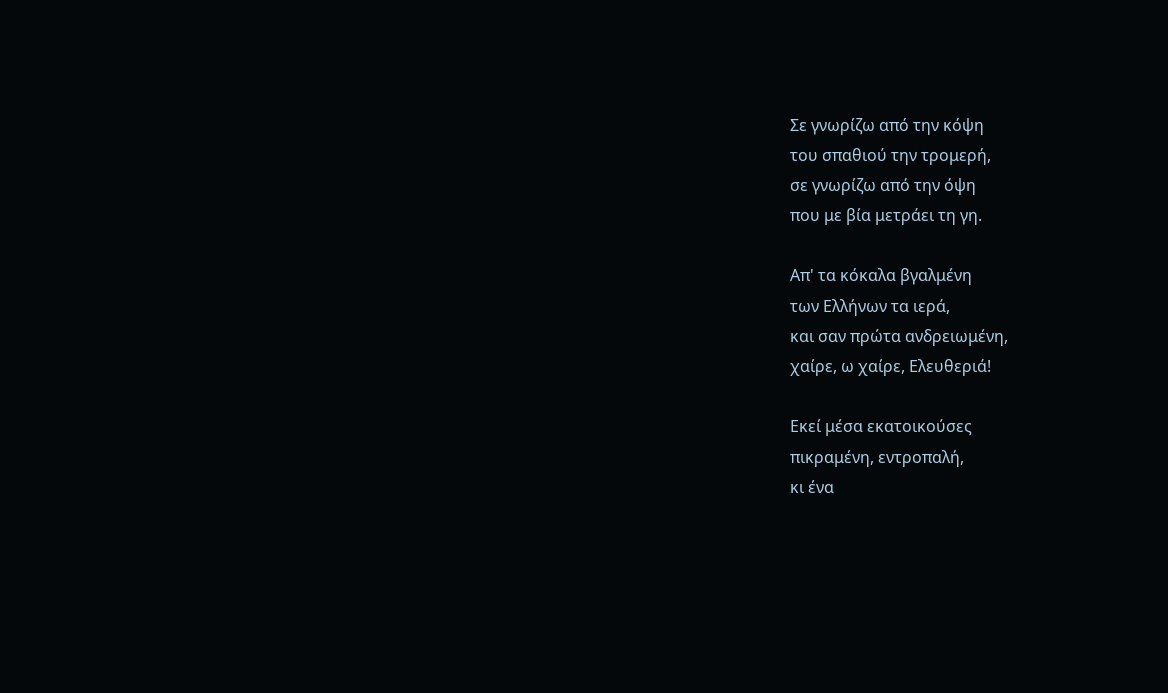Σε γνωρίζω από την κόψη
του σπαθιού την τρομερή,
σε γνωρίζω από την όψη
που με βία μετράει τη γη.

Απ' τα κόκαλα βγαλμένη
των Ελλήνων τα ιερά,
και σαν πρώτα ανδρειωμένη,
χαίρε, ω χαίρε, Ελευθεριά!

Εκεί μέσα εκατοικούσες
πικραμένη, εντροπαλή,
κι ένα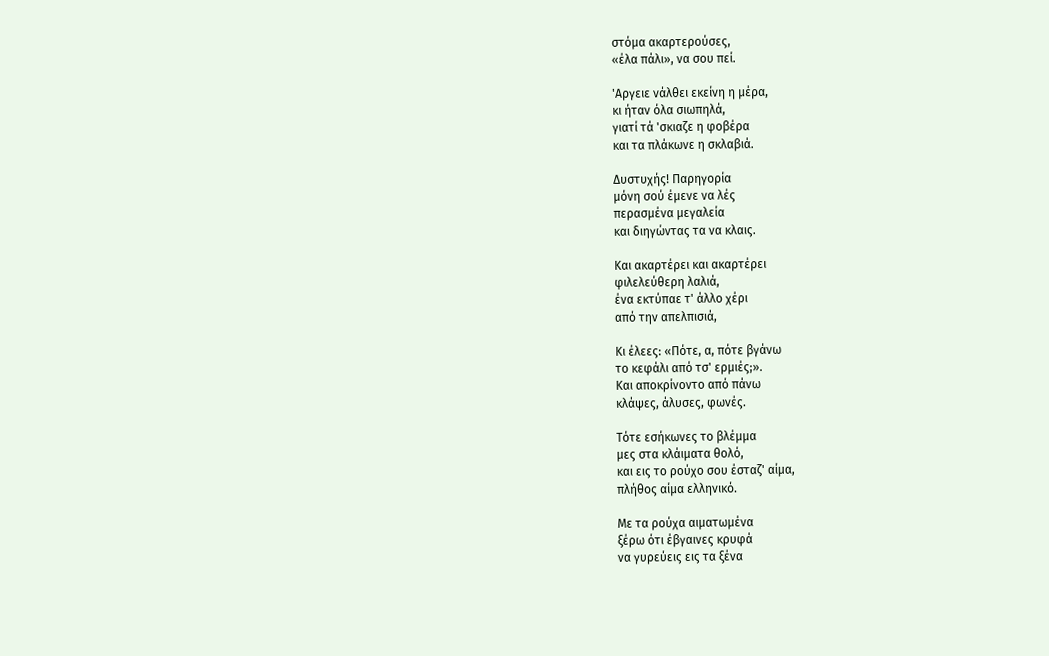στόμα ακαρτερούσες,
«έλα πάλι», να σου πεί.

'Αργειε νάλθει εκείνη η μέρα,
κι ήταν όλα σιωπηλά,
γιατί τά 'σκιαζε η φοβέρα
και τα πλάκωνε η σκλαβιά.

Δυστυχής! Παρηγορία
μόνη σού έμενε να λές
περασμένα μεγαλεία
και διηγώντας τα να κλαις.

Και ακαρτέρει και ακαρτέρει
φιλελεύθερη λαλιά,
ένα εκτύπαε τ' άλλο χέρι
από την απελπισιά,

Κι έλεες: «Πότε, α, πότε βγάνω
το κεφάλι από τσ' ερμιές;».
Και αποκρίνοντο από πάνω
κλάψες, άλυσες, φωνές.

Τότε εσήκωνες το βλέμμα
μες στα κλάιματα θολό,
και εις το ρούχο σου έσταζ' αίμα,
πλήθος αίμα ελληνικό.

Με τα ρούχα αιματωμένα
ξέρω ότι έβγαινες κρυφά
να γυρεύεις εις τα ξένα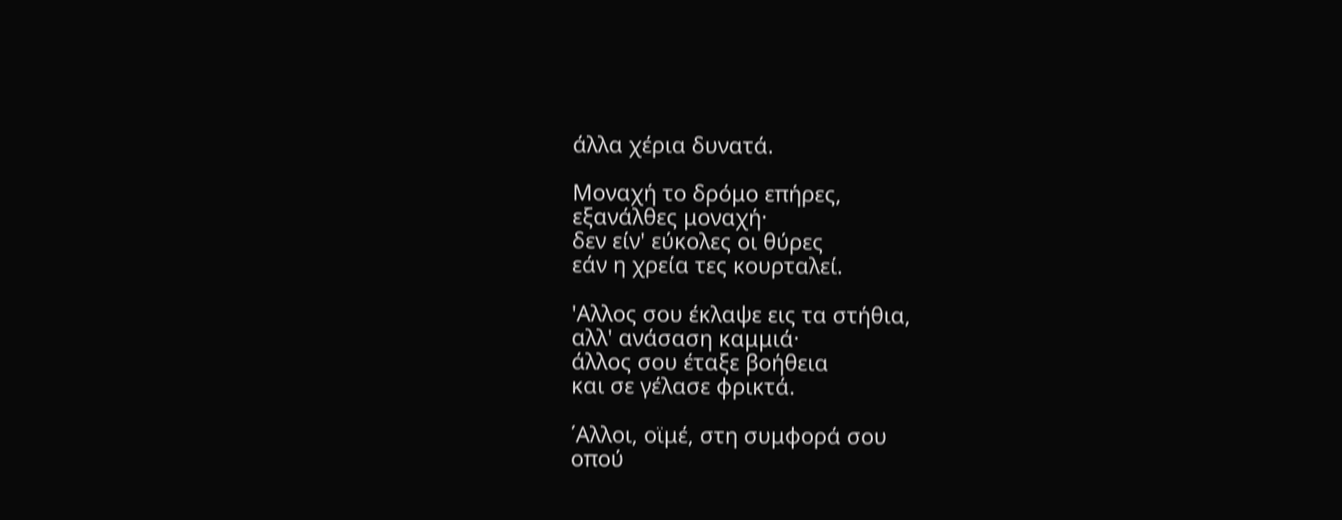άλλα χέρια δυνατά.

Μοναχή το δρόμο επήρες,
εξανάλθες μοναχή·
δεν είν' εύκολες οι θύρες
εάν η χρεία τες κουρταλεί.

'Αλλος σου έκλαψε εις τα στήθια,
αλλ' ανάσαση καμμιά·
άλλος σου έταξε βοήθεια
και σε γέλασε φρικτά.

΄Αλλοι, οϊμέ, στη συμφορά σου
οπού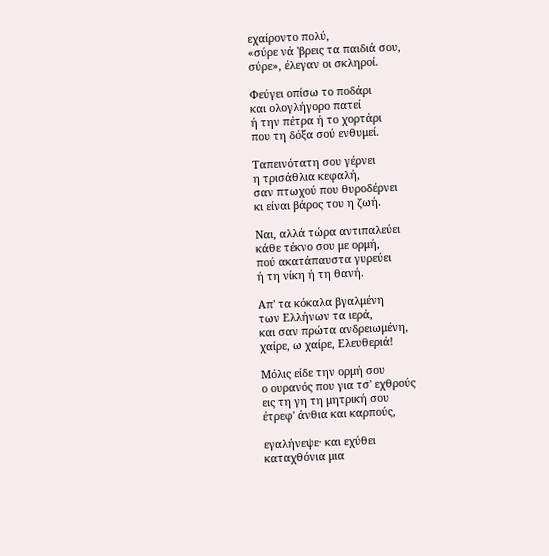εχαίροντο πολύ,
«σύρε νά 'βρεις τα παιδιά σου,
σύρε», έλεγαν οι σκληροί.

Φεύγει οπίσω το ποδάρι
και ολογλήγορο πατεί
ή την πέτρα ή το χορτάρι
που τη δόξα σού ενθυμεί.

Ταπεινότατη σου γέρνει
η τρισάθλια κεφαλή,
σαν πτωχού που θυροδέρνει
κι είναι βάρος του η ζωή.

Ναι, αλλά τώρα αντιπαλεύει
κάθε τέκνο σου με ορμή,
πού ακατάπαυστα γυρεύει
ή τη νίκη ή τη θανή.

Απ' τα κόκαλα βγαλμένη
των Ελλήνων τα ιερά,
και σαν πρώτα ανδρειωμένη,
χαίρε, ω χαίρε, Ελευθεριά!

Μόλις είδε την ορμή σου
ο ουρανός που για τσ' εχθρούς
εις τη γη τη μητρική σου
έτρεφ' άνθια και καρπούς,

εγαλήνεψε· και εχύθει
καταχθόνια μια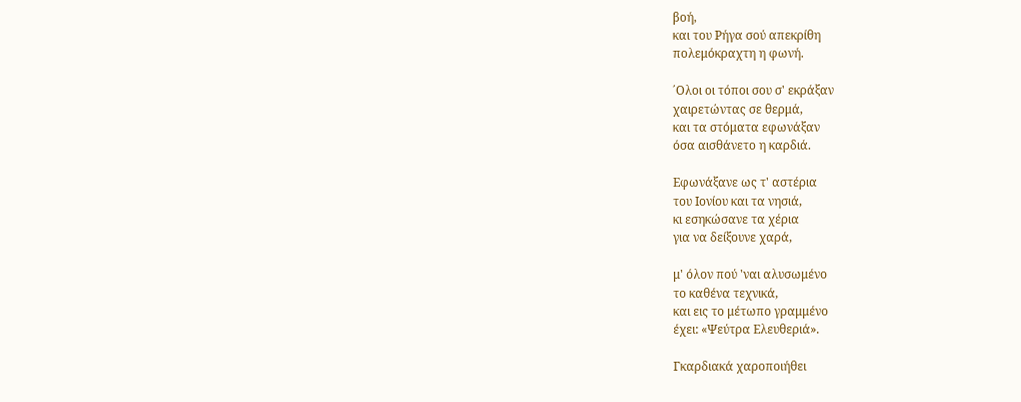βοή,
και του Ρήγα σού απεκρίθη
πολεμόκραχτη η φωνή.

΄Ολοι οι τόποι σου σ' εκράξαν
χαιρετώντας σε θερμά,
και τα στόματα εφωνάξαν
όσα αισθάνετο η καρδιά.

Εφωνάξανε ως τ' αστέρια
του Ιονίου και τα νησιά,
κι εσηκώσανε τα χέρια
για να δείξουνε χαρά,

μ' όλον πού 'ναι αλυσωμένο
το καθένα τεχνικά,
και εις το μέτωπο γραμμένο
έχει: «Ψεύτρα Ελευθεριά».

Γκαρδιακά χαροποιήθει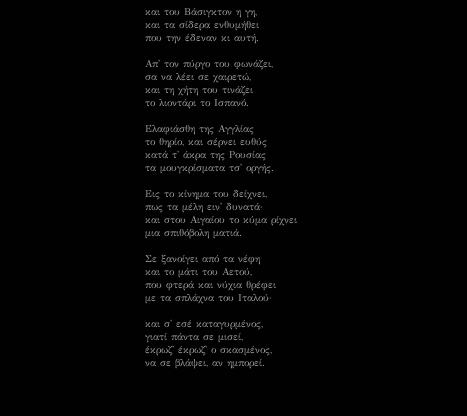και του Βάσιγκτον η γη,
και τα σίδερα ενθυμήθει
που την έδεναν κι αυτή.

Απ' τον πύργο του φωνάζει,
σα να λέει σε χαιρετώ,
και τη χήτη του τινάζει
το λιοντάρι το Ισπανό.

Ελαφιάσθη της Αγγλίας
το θηρίο, και σέρνει ευθύς
κατά τ' άκρα της Ρουσίας
τα μουγκρίσματα τσ' οργής.

Εις το κίνημα του δείχνει,
πως τα μέλη ειν' δυνατά·
και στου Αιγαίου το κύμα ρίχνει
μια σπιθόβολη ματιά.

Σε ξανοίγει από τα νέφη
και το μάτι του Αετού,
που φτερά και νύχια θρέφει
με τα σπλάχνα του Ιταλού·

και σ' εσέ καταγυρμένος,
γιατί πάντα σε μισεί,
έκρωζ' έκρωζ' ο σκασμένος,
να σε βλάψει, αν ημπορεί.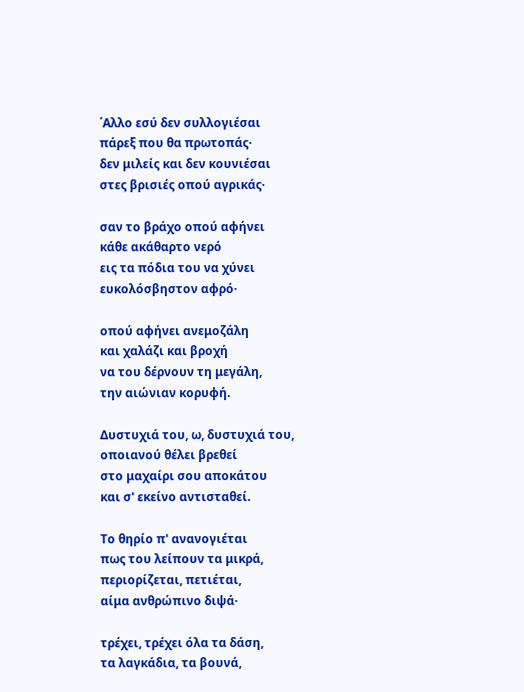΄Αλλο εσύ δεν συλλογιέσαι
πάρεξ που θα πρωτοπάς·
δεν μιλείς και δεν κουνιέσαι
στες βρισιές οπού αγρικάς·

σαν το βράχο οπού αφήνει
κάθε ακάθαρτο νερό
εις τα πόδια του να χύνει
ευκολόσβηστον αφρό·

οπού αφήνει ανεμοζάλη
και χαλάζι και βροχή
να του δέρνουν τη μεγάλη,
την αιώνιαν κορυφή.

Δυστυχιά του, ω, δυστυχιά του,
οποιανού θέλει βρεθεί
στο μαχαίρι σου αποκάτου
και σ' εκείνο αντισταθεί.

Το θηρίο π' ανανογιέται
πως του λείπουν τα μικρά,
περιορίζεται, πετιέται,
αίμα ανθρώπινο διψά·

τρέχει, τρέχει όλα τα δάση,
τα λαγκάδια, τα βουνά,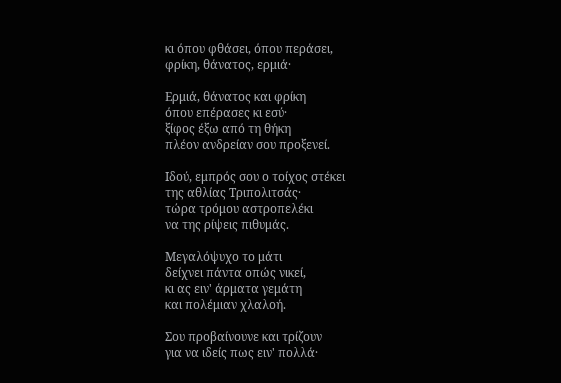κι όπου φθάσει, όπου περάσει,
φρίκη, θάνατος, ερμιά·

Ερμιά, θάνατος και φρίκη
όπου επέρασες κι εσύ·
ξίφος έξω από τη θήκη
πλέον ανδρείαν σου προξενεί.

Ιδού, εμπρός σου ο τοίχος στέκει
της αθλίας Τριπολιτσάς·
τώρα τρόμου αστροπελέκι
να της ρίψεις πιθυμάς.

Μεγαλόψυχο το μάτι
δείχνει πάντα οπώς νικεί,
κι ας ειν' άρματα γεμάτη
και πολέμιαν χλαλοή.

Σου προβαίνουνε και τρίζουν
για να ιδείς πως ειν' πολλά·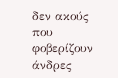δεν ακούς που φοβερίζουν
άνδρες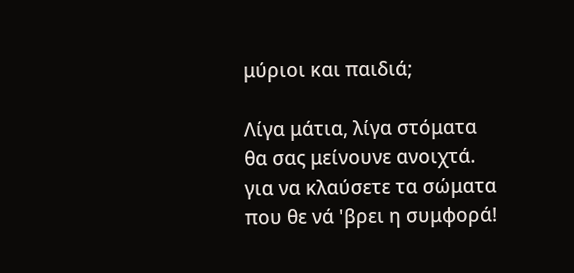μύριοι και παιδιά;

Λίγα μάτια, λίγα στόματα
θα σας μείνουνε ανοιχτά.
για να κλαύσετε τα σώματα
που θε νά 'βρει η συμφορά!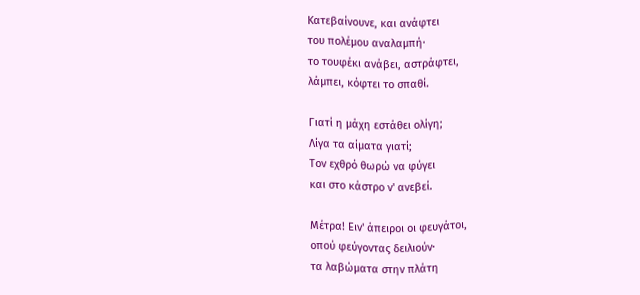Κατεβαίνουνε, και ανάφτει
του πολέμου αναλαμπή·
το τουφέκι ανάβει, αστράφτει,
λάμπει, κόφτει το σπαθί.

Γιατί η μάχη εστάθει ολίγη;
Λίγα τα αίματα γιατί;
Τον εχθρό θωρώ να φύγει
και στο κάστρο ν' ανεβεί.

Μέτρα! Ειν' άπειροι οι φευγάτοι,
οπού φεύγοντας δειλιούν·
τα λαβώματα στην πλάτη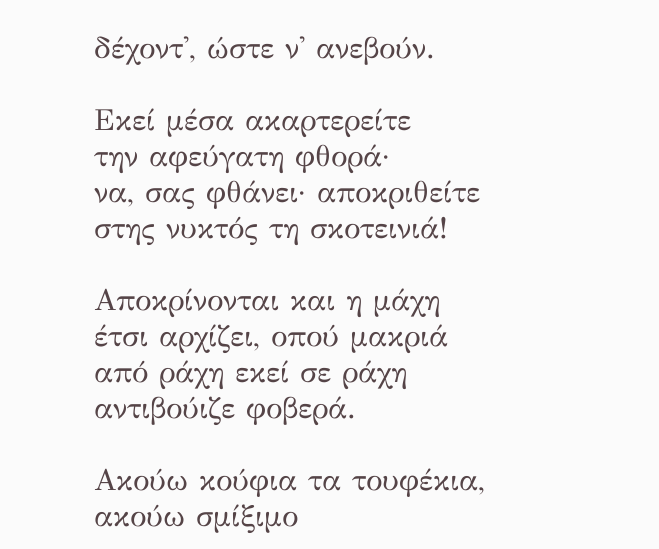δέχοντ', ώστε ν' ανεβούν.

Εκεί μέσα ακαρτερείτε
την αφεύγατη φθορά·
να, σας φθάνει· αποκριθείτε
στης νυκτός τη σκοτεινιά!

Αποκρίνονται και η μάχη
έτσι αρχίζει, οπού μακριά
από ράχη εκεί σε ράχη
αντιβούιζε φοβερά.

Ακούω κούφια τα τουφέκια,
ακούω σμίξιμο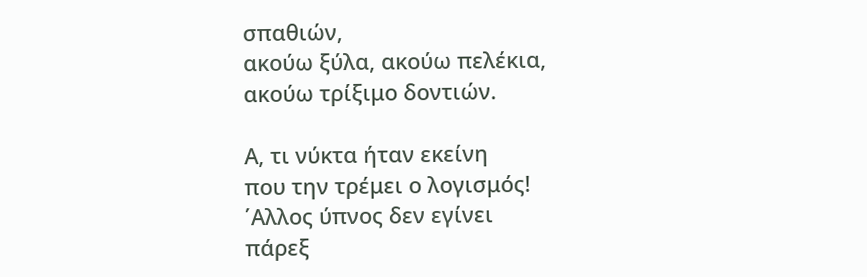σπαθιών,
ακούω ξύλα, ακούω πελέκια,
ακούω τρίξιμο δοντιών.

Α, τι νύκτα ήταν εκείνη
που την τρέμει ο λογισμός!
΄Αλλος ύπνος δεν εγίνει
πάρεξ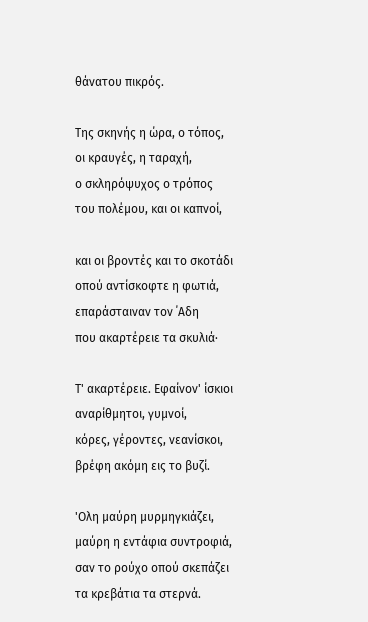θάνατου πικρός.

Της σκηνής η ώρα, ο τόπος,
οι κραυγές, η ταραχή,
ο σκληρόψυχος ο τρόπος
του πολέμου, και οι καπνοί,

και οι βροντές και το σκοτάδι
οπού αντίσκοφτε η φωτιά,
επαράσταιναν τον ΄Αδη
που ακαρτέρειε τα σκυλιά·

Τ' ακαρτέρειε. Εφαίνον' ίσκιοι
αναρίθμητοι, γυμνοί,
κόρες, γέροντες, νεανίσκοι,
βρέφη ακόμη εις το βυζί.

'Ολη μαύρη μυρμηγκιάζει,
μαύρη η εντάφια συντροφιά,
σαν το ρούχο οπού σκεπάζει
τα κρεβάτια τα στερνά.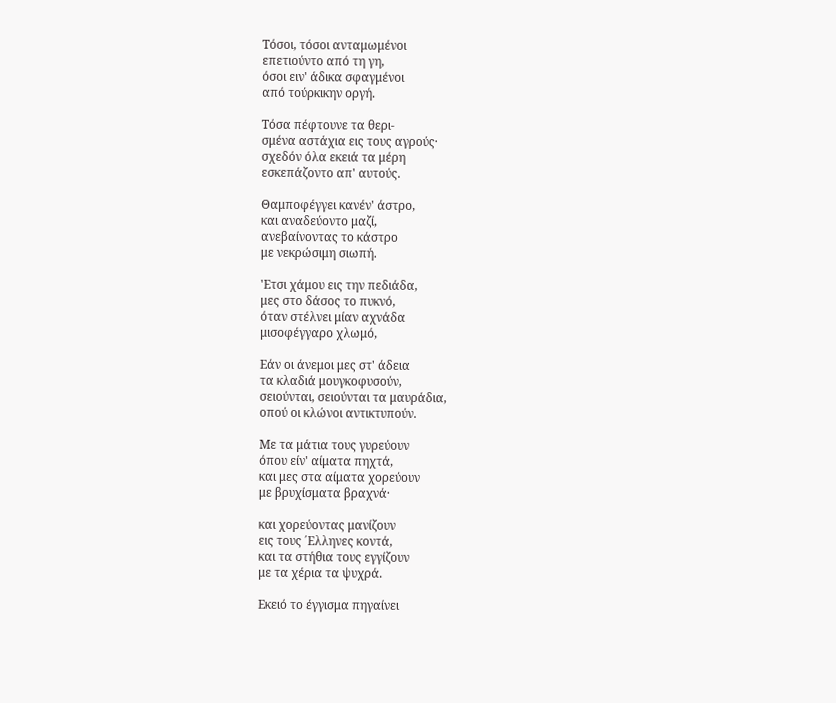Τόσοι, τόσοι ανταμωμένοι
επετιούντο από τη γη,
όσοι ειν' άδικα σφαγμένοι
από τούρκικην οργή.

Τόσα πέφτουνε τα θερι-
σμένα αστάχια εις τους αγρούς·
σχεδόν όλα εκειά τα μέρη
εσκεπάζοντο απ' αυτούς.

Θαμποφέγγει κανέν' άστρο,
και αναδεύοντο μαζί,
ανεβαίνοντας το κάστρο
με νεκρώσιμη σιωπή.

'Ετσι χάμου εις την πεδιάδα,
μες στο δάσος το πυκνό,
όταν στέλνει μίαν αχνάδα
μισοφέγγαρο χλωμό,

Eάν οι άνεμοι μες στ' άδεια
τα κλαδιά μουγκοφυσούν,
σειούνται, σειούνται τα μαυράδια,
οπού οι κλώνοι αντικτυπούν.

Με τα μάτια τους γυρεύουν
όπου είν' αίματα πηχτά,
και μες στα αίματα χορεύουν
με βρυχίσματα βραχνά·

και χορεύοντας μανίζουν
εις τους ΄Ελληνες κοντά,
και τα στήθια τους εγγίζουν
με τα χέρια τα ψυχρά.

Εκειό το έγγισμα πηγαίνει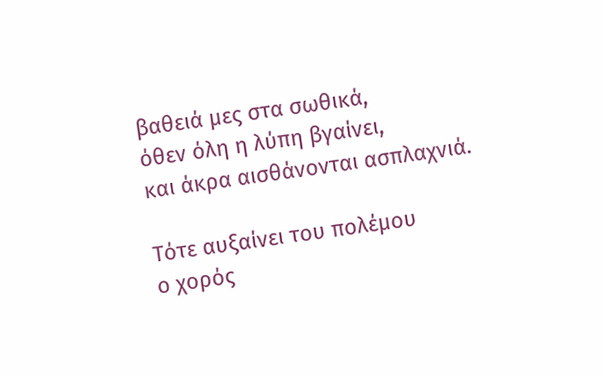βαθειά μες στα σωθικά,
όθεν όλη η λύπη βγαίνει,
και άκρα αισθάνονται ασπλαχνιά.

Τότε αυξαίνει του πολέμου
ο χορός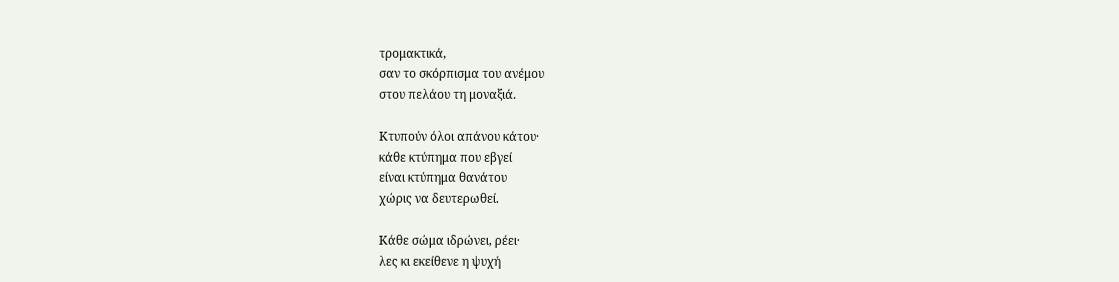τρομακτικά,
σαν το σκόρπισμα του ανέμου
στου πελάου τη μοναξιά.

Κτυπούν όλοι απάνου κάτου·
κάθε κτύπημα που εβγεί
είναι κτύπημα θανάτου
χώρις να δευτερωθεί.

Κάθε σώμα ιδρώνει, ρέει·
λες κι εκείθενε η ψυχή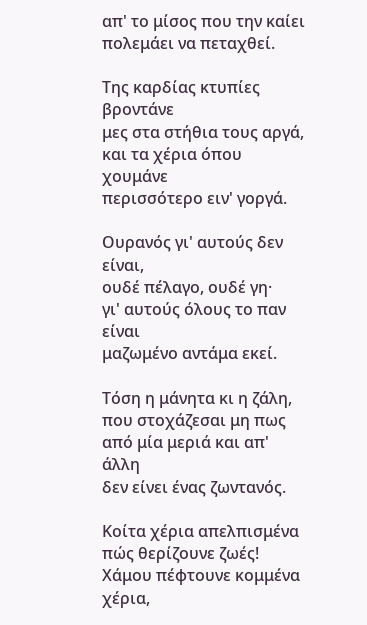απ' το μίσος που την καίει
πολεμάει να πεταχθεί.

Της καρδίας κτυπίες βροντάνε
μες στα στήθια τους αργά,
και τα χέρια όπου χουμάνε
περισσότερο ειν' γοργά.

Ουρανός γι' αυτούς δεν είναι,
ουδέ πέλαγο, ουδέ γη·
γι' αυτούς όλους το παν είναι
μαζωμένο αντάμα εκεί.

Τόση η μάνητα κι η ζάλη,
που στοχάζεσαι μη πως
από μία μεριά και απ' άλλη
δεν είνει ένας ζωντανός.

Κοίτα χέρια απελπισμένα
πώς θερίζουνε ζωές!
Χάμου πέφτουνε κομμένα
χέρια,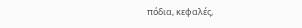πόδια, κεφαλές,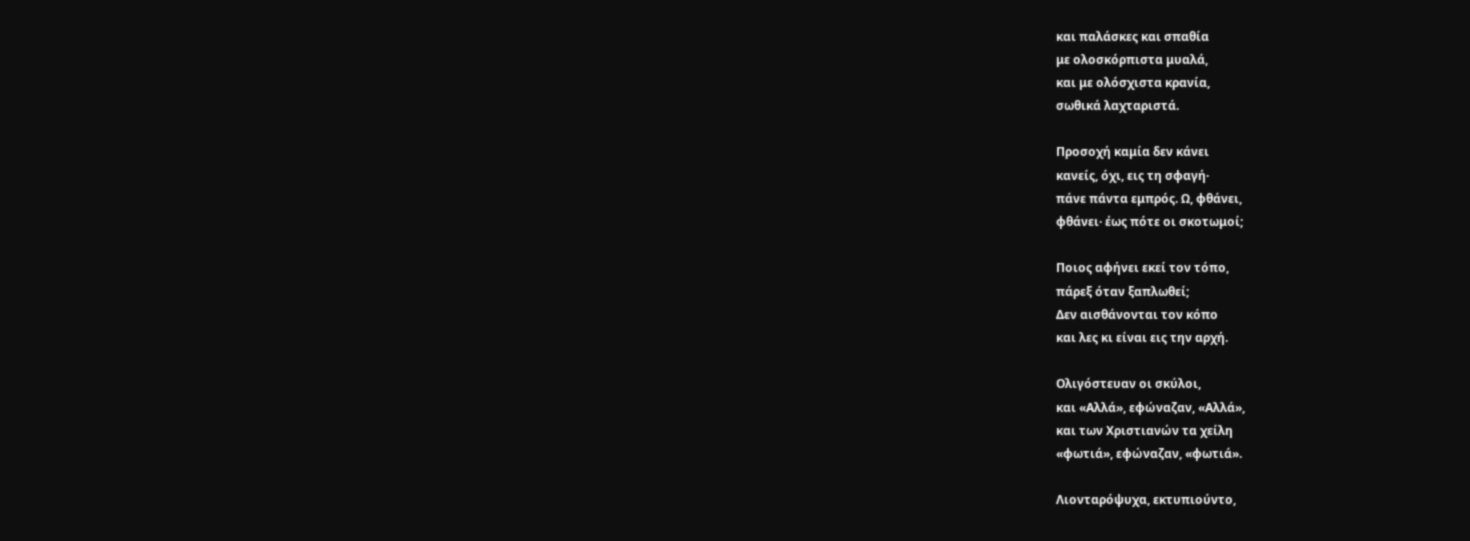και παλάσκες και σπαθία
με ολοσκόρπιστα μυαλά,
και με ολόσχιστα κρανία,
σωθικά λαχταριστά.

Προσοχή καμία δεν κάνει
κανείς, όχι, εις τη σφαγή·
πάνε πάντα εμπρός. Ω, φθάνει,
φθάνει· έως πότε οι σκοτωμοί;

Ποιος αφήνει εκεί τον τόπο,
πάρεξ όταν ξαπλωθεί;
Δεν αισθάνονται τον κόπο
και λες κι είναι εις την αρχή.

Ολιγόστευαν οι σκύλοι,
και «Αλλά», εφώναζαν, «Αλλά»,
και των Χριστιανών τα χείλη
«φωτιά», εφώναζαν, «φωτιά».

Λιονταρόψυχα, εκτυπιούντο,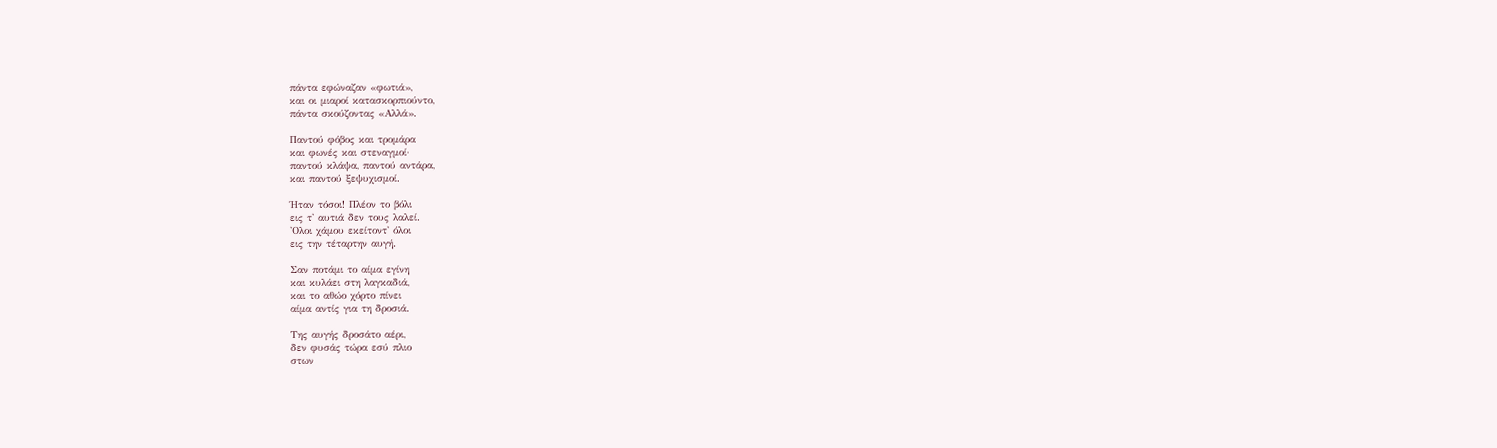πάντα εφώναζαν «φωτιά»,
και οι μιαροί κατασκορπιούντο,
πάντα σκούζοντας «Αλλά».

Παντού φόβος και τρομάρα
και φωνές και στεναγμοί·
παντού κλάψα, παντού αντάρα,
και παντού ξεψυχισμοί.

Ήταν τόσοι! Πλέον το βόλι
εις τ' αυτιά δεν τους λαλεί.
'Ολοι χάμου εκείτοντ' όλοι
εις την τέταρτην αυγή.

Σαν ποτάμι το αίμα εγίνη
και κυλάει στη λαγκαδιά,
και το αθώο χόρτο πίνει
αίμα αντίς για τη δροσιά.

Της αυγής δροσάτο αέρι,
δεν φυσάς τώρα εσύ πλιο
στων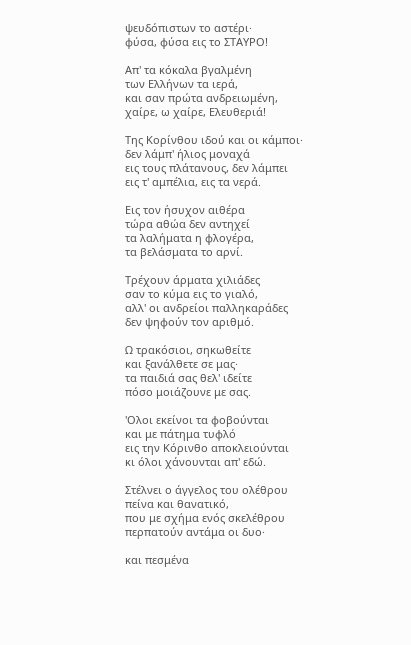ψευδόπιστων το αστέρι·
φύσα, φύσα εις το ΣΤΑΥΡΟ!

Απ' τα κόκαλα βγαλμένη
των Ελλήνων τα ιερά,
και σαν πρώτα ανδρειωμένη,
χαίρε, ω χαίρε, Ελευθεριά!

Της Κορίνθου ιδού και οι κάμποι·
δεν λάμπ' ήλιος μοναχά
εις τους πλάτανους, δεν λάμπει
εις τ' αμπέλια, εις τα νερά.

Εις τον ήσυχον αιθέρα
τώρα αθώα δεν αντηχεί
τα λαλήματα η φλογέρα,
τα βελάσματα το αρνί.

Τρέχουν άρματα χιλιάδες
σαν το κύμα εις το γιαλό,
αλλ' οι ανδρείοι παλληκαράδες
δεν ψηφούν τον αριθμό.

Ω τρακόσιοι, σηκωθείτε
και ξανάλθετε σε μας·
τα παιδιά σας θελ' ιδείτε
πόσο μοιάζουνε με σας.

'Ολοι εκείνοι τα φοβούνται
και με πάτημα τυφλό
εις την Κόρινθο αποκλειούνται
κι όλοι χάνουνται απ' εδώ.

Στέλνει ο άγγελος του ολέθρου
πείνα και θανατικό,
που με σχήμα ενός σκελέθρου
περπατούν αντάμα οι δυο·

και πεσμένα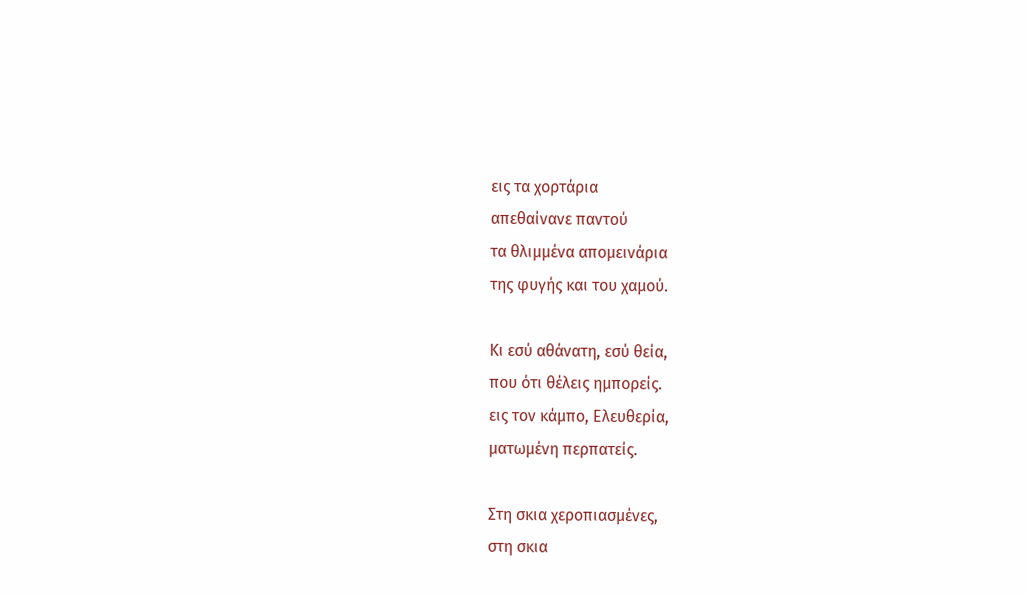εις τα χορτάρια
απεθαίνανε παντού
τα θλιμμένα απομεινάρια
της φυγής και του χαμού.

Κι εσύ αθάνατη, εσύ θεία,
που ότι θέλεις ημπορείς.
εις τον κάμπο, Ελευθερία,
ματωμένη περπατείς.

Στη σκια χεροπιασμένες,
στη σκια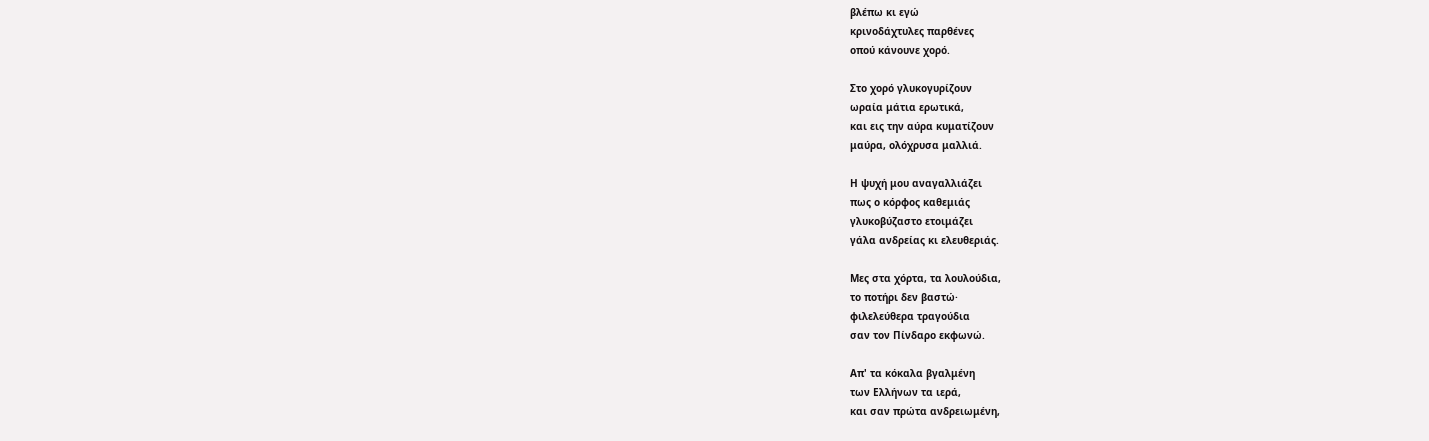βλέπω κι εγώ
κρινοδάχτυλες παρθένες
οπού κάνουνε χορό.

Στο χορό γλυκογυρίζουν
ωραία μάτια ερωτικά,
και εις την αύρα κυματίζουν
μαύρα, ολόχρυσα μαλλιά.

Η ψυχή μου αναγαλλιάζει
πως ο κόρφος καθεμιάς
γλυκοβύζαστο ετοιμάζει
γάλα ανδρείας κι ελευθεριάς.

Μες στα χόρτα, τα λουλούδια,
το ποτήρι δεν βαστώ·
φιλελεύθερα τραγούδια
σαν τον Πίνδαρο εκφωνώ.

Απ' τα κόκαλα βγαλμένη
των Ελλήνων τα ιερά,
και σαν πρώτα ανδρειωμένη,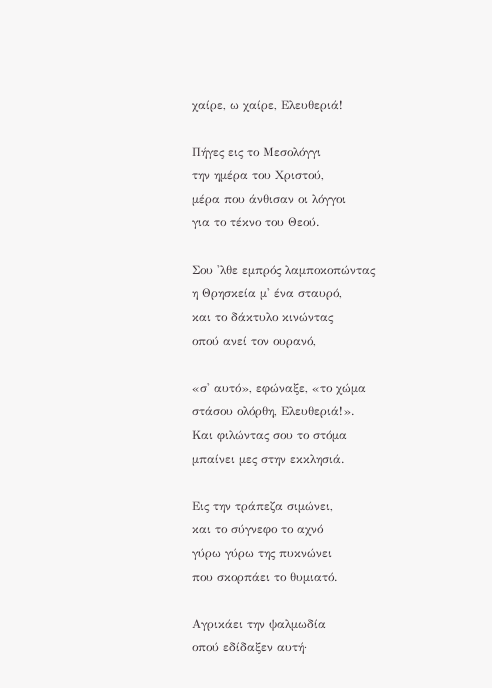χαίρε, ω χαίρε, Ελευθεριά!

Πήγες εις το Μεσολόγγι
την ημέρα του Χριστού,
μέρα που άνθισαν οι λόγγοι
για το τέκνο του Θεού.

Σου 'λθε εμπρός λαμποκοπώντας
η Θρησκεία μ' ένα σταυρό,
και το δάκτυλο κινώντας
οπού ανεί τον ουρανό,

«σ' αυτό», εφώναξε, «το χώμα
στάσου ολόρθη, Ελευθεριά!».
Και φιλώντας σου το στόμα
μπαίνει μες στην εκκλησιά.

Εις την τράπεζα σιμώνει,
και το σύγνεφο το αχνό
γύρω γύρω της πυκνώνει
που σκορπάει το θυμιατό.

Αγρικάει την ψαλμωδία
οπού εδίδαξεν αυτή·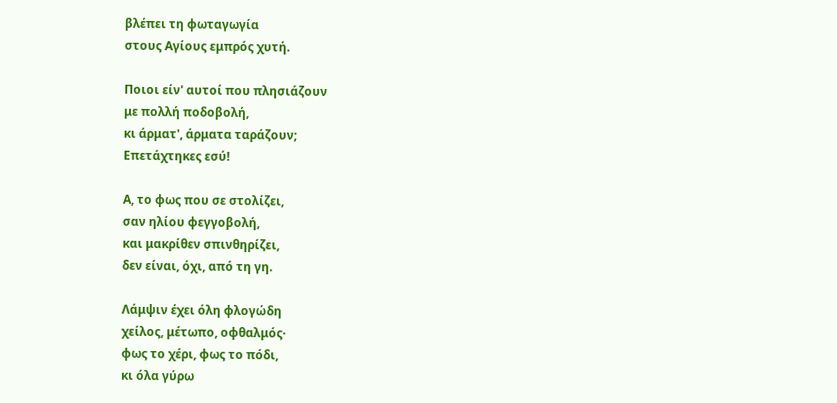βλέπει τη φωταγωγία
στους Αγίους εμπρός χυτή.

Ποιοι είν' αυτοί που πλησιάζουν
με πολλή ποδοβολή,
κι άρματ', άρματα ταράζουν;
Επετάχτηκες εσύ!

Α, το φως που σε στολίζει,
σαν ηλίου φεγγοβολή,
και μακρίθεν σπινθηρίζει,
δεν είναι, όχι, από τη γη.

Λάμψιν έχει όλη φλογώδη
χείλος, μέτωπο, οφθαλμός·
φως το χέρι, φως το πόδι,
κι όλα γύρω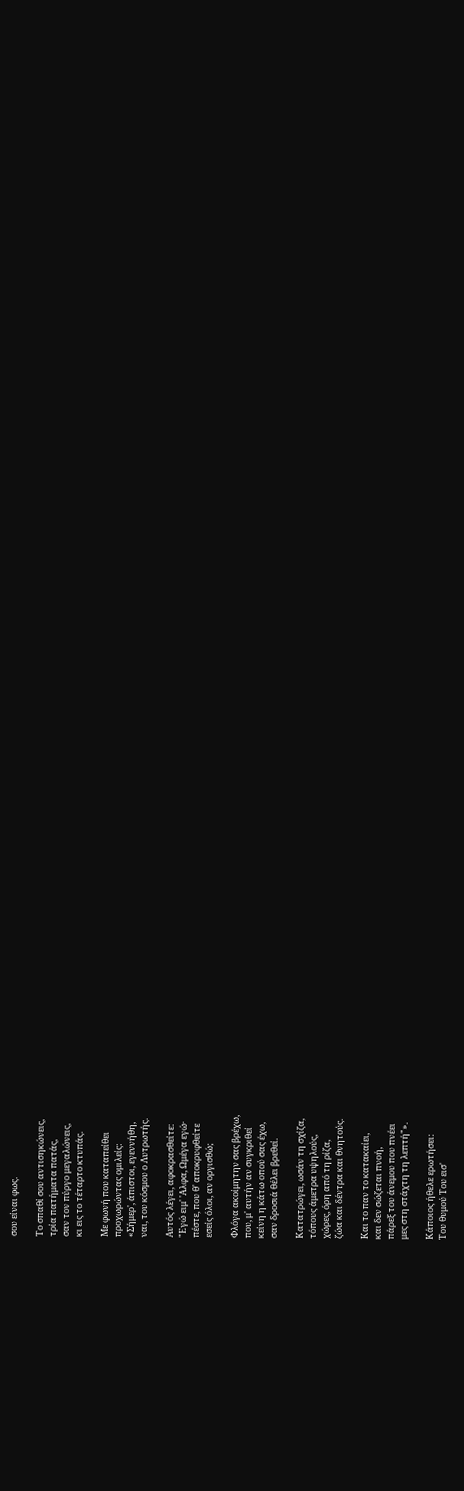σου είναι φως.

Το σπαθί σου αντισηκώνεις,
τρία πατήματα πατάς,
σαν τον πύργο μεγαλώνεις,
κι εις το τέταρτο κτυπάς.

Με φωνή που καταπείθει
προχωρώντας ομιλείς:
«Σήμερ', άπιστοι, εγεννήθη,
ναι, του κόσμου ο Λυτρωτής.

Αυτός λέγει, αφοκρασθείτε:
"Εγώ ειμ' 'Αλφα, Ωμέγα εγώ·
πέστε, που θ' αποκρυφθείτε
εσείς όλοι, αν οργισθώ;

Φλόγα ακοίμητην σας βρέχω,
που, μ' αυτήν αν συγκριθεί
κείνη η κάτω οπού σας έχω,
σαν δροσιά θέλει βρεθεί.

Κατατρώγει, ωσάν τη σχίζα,
τόπους άμετρα υψηλούς,
χώρες, όρη από τη ρίζα,
ζώα και δέντρα και θνητούς.

Και το παν το κατακαίει,
και δεν σώζεται πνοή,
πάρεξ του άνεμου που πνέει
μες στη στάχτη τη λεπτή"».

Κάποιος ήθελε ερωτήσει:
Του θυμού Του εισ'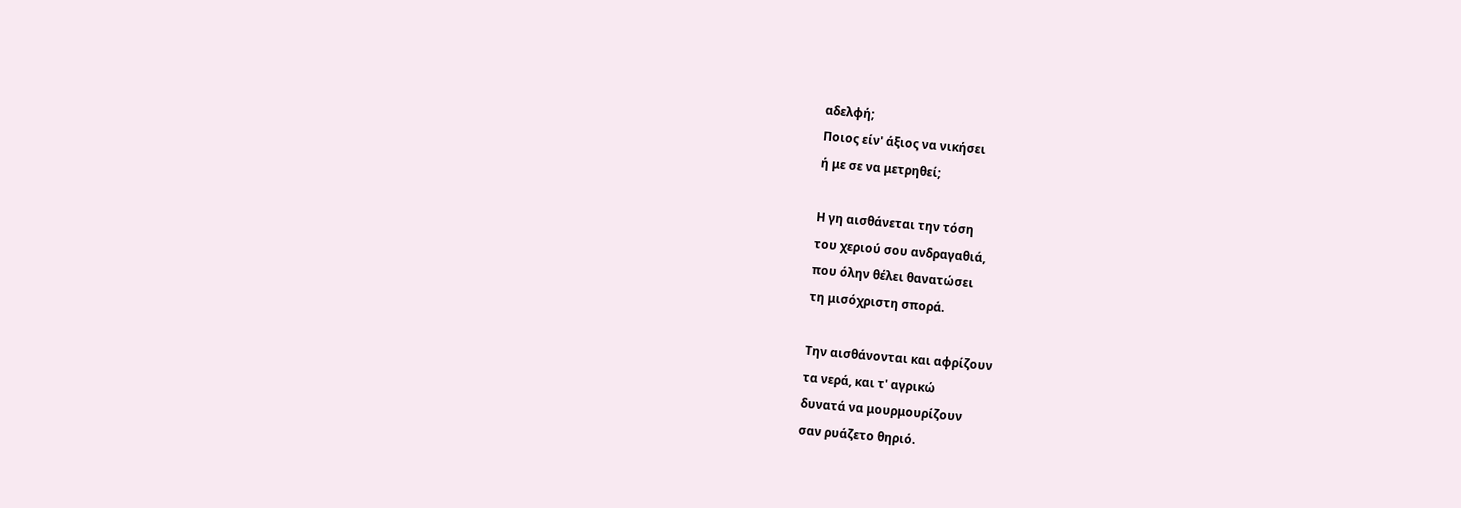αδελφή;
Ποιος είν' άξιος να νικήσει
ή με σε να μετρηθεί;

Η γη αισθάνεται την τόση
του χεριού σου ανδραγαθιά,
που όλην θέλει θανατώσει
τη μισόχριστη σπορά.

Την αισθάνονται και αφρίζουν
τα νερά, και τ' αγρικώ
δυνατά να μουρμουρίζουν
σαν ρυάζετο θηριό.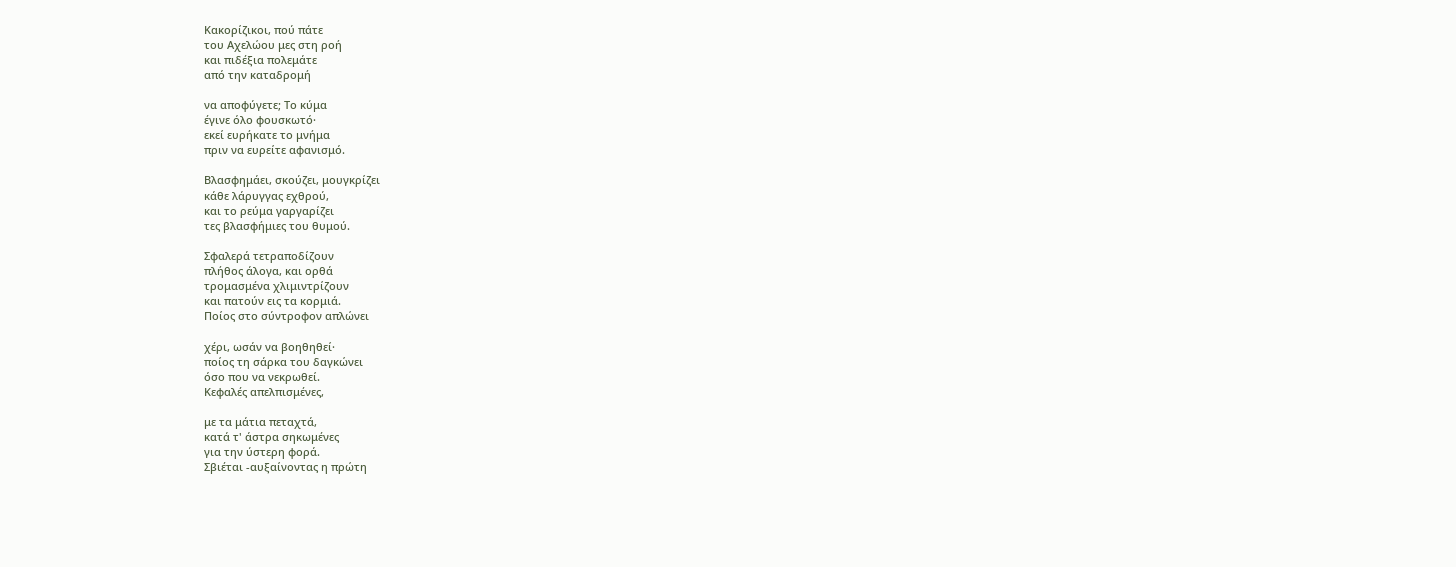Κακορίζικοι, πού πάτε
του Αχελώου μες στη ροή
και πιδέξια πολεμάτε
από την καταδρομή

να αποφύγετε; Το κύμα
έγινε όλο φουσκωτό·
εκεί ευρήκατε το μνήμα
πριν να ευρείτε αφανισμό.

Βλασφημάει, σκούζει, μουγκρίζει
κάθε λάρυγγας εχθρού,
και το ρεύμα γαργαρίζει
τες βλασφήμιες του θυμού.

Σφαλερά τετραποδίζουν
πλήθος άλογα, και ορθά
τρομασμένα χλιμιντρίζουν
και πατούν εις τα κορμιά.
Ποίος στο σύντροφον απλώνει

χέρι, ωσάν να βοηθηθεί·
ποίος τη σάρκα του δαγκώνει
όσο που να νεκρωθεί.
Κεφαλές απελπισμένες,

με τα μάτια πεταχτά,
κατά τ' άστρα σηκωμένες
για την ύστερη φορά.
Σβιέται -αυξαίνοντας η πρώτη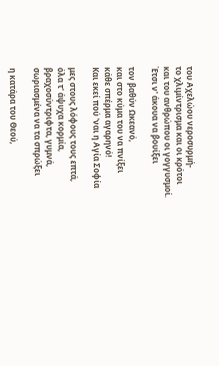του Αχελώου νεροσυρμή-
το χλιμίντρισμα και οι κρότοι
και του ανθρώπου οι γογγυσμοί.
Έτσι ν' άκουα να βουίξει

τον βαθύν Ωκεανό,
και στο κύμα του να πνίξει
κάθε σπέρμα αγαρηνό!
Και εκεί πού 'ναι η Αγία Σοφία

μες στους λόφους τους επτά,
όλα τ' άψυχα κορμία,
βραχοσύντριφτα, γυμνά,
σωριασμένα να τα σπρώξει

η κατάρα του Θεού,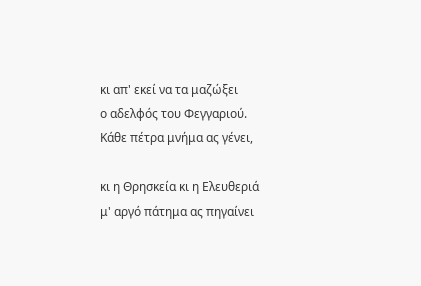κι απ' εκεί να τα μαζώξει
ο αδελφός του Φεγγαριού.
Κάθε πέτρα μνήμα ας γένει,

κι η Θρησκεία κι η Ελευθεριά
μ' αργό πάτημα ας πηγαίνει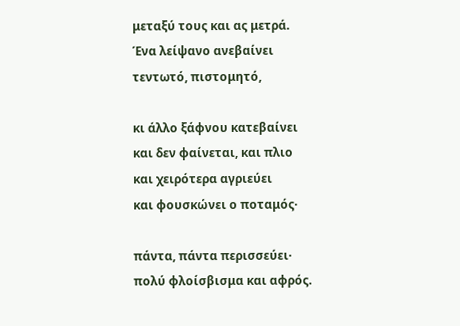μεταξύ τους και ας μετρά.
Ένα λείψανο ανεβαίνει
τεντωτό, πιστομητό,

κι άλλο ξάφνου κατεβαίνει
και δεν φαίνεται, και πλιο
και χειρότερα αγριεύει
και φουσκώνει ο ποταμός·

πάντα, πάντα περισσεύει·
πολύ φλοίσβισμα και αφρός.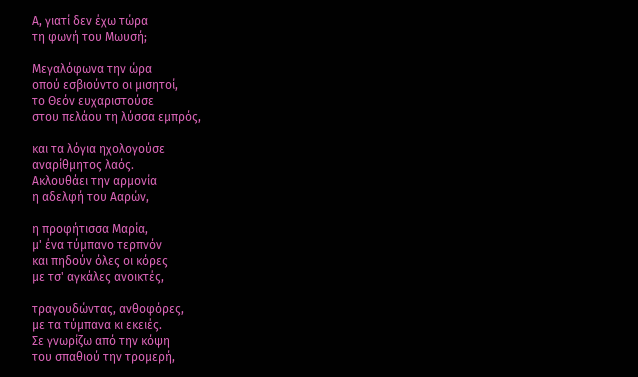Α, γιατί δεν έχω τώρα
τη φωνή του Μωυσή;

Μεγαλόφωνα την ώρα
οπού εσβιούντο οι μισητοί,
το Θεόν ευχαριστούσε
στου πελάου τη λύσσα εμπρός,

και τα λόγια ηχολογούσε
αναρίθμητος λαός.
Ακλουθάει την αρμονία
η αδελφή του Ααρών,

η προφήτισσα Μαρία,
μ' ένα τύμπανο τερπνόν
και πηδούν όλες οι κόρες
με τσ' αγκάλες ανοικτές,

τραγουδώντας, ανθοφόρες,
με τα τύμπανα κι εκειές.
Σε γνωρίζω από την κόψη
του σπαθιού την τρομερή,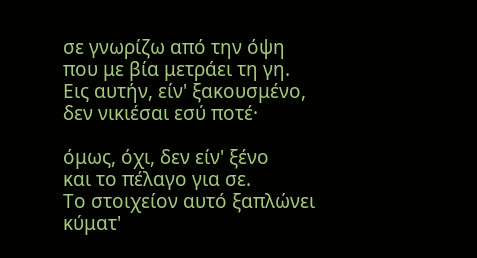σε γνωρίζω από την όψη
που με βία μετράει τη γη.
Εις αυτήν, είν' ξακουσμένο,
δεν νικιέσαι εσύ ποτέ·

όμως, όχι, δεν είν' ξένο
και το πέλαγο για σε.
Το στοιχείον αυτό ξαπλώνει
κύματ'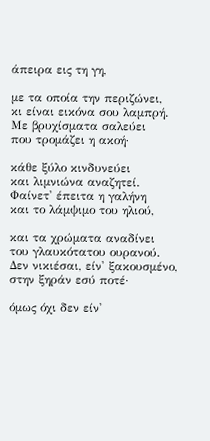άπειρα εις τη γη,

με τα οποία την περιζώνει,
κι είναι εικόνα σου λαμπρή.
Με βρυχίσματα σαλεύει
που τρομάζει η ακοή·

κάθε ξύλο κινδυνεύει
και λιμνιώνα αναζητεί.
Φαίνετ' έπειτα η γαλήνη
και το λάμψιμο του ηλιού,

και τα χρώματα αναδίνει
του γλαυκότατου ουρανού.
Δεν νικιέσαι, είν' ξακουσμένο,
στην ξηράν εσύ ποτέ·

όμως όχι δεν είν'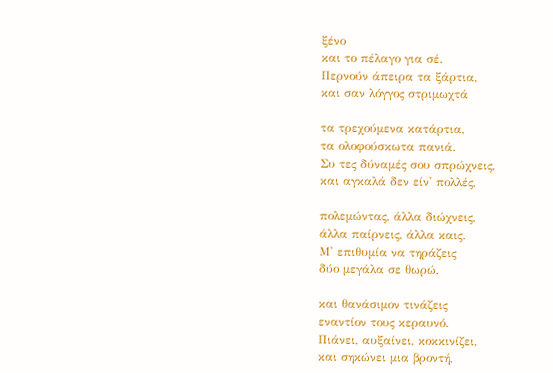ξένο
και το πέλαγο για σέ.
Περνούν άπειρα τα ξάρτια,
και σαν λόγγος στριμωχτά

τα τρεχούμενα κατάρτια,
τα ολοφούσκωτα πανιά.
Συ τες δύναμές σου σπρώχνεις,
και αγκαλά δεν είν' πολλές,

πολεμώντας, άλλα διώχνεις,
άλλα παίρνεις, άλλα καις.
Μ' επιθυμία να τηράζεις
δύο μεγάλα σε θωρώ,

και θανάσιμον τινάζεις
εναντίον τους κεραυνό.
Πιάνει, αυξαίνει, κοκκινίζει,
και σηκώνει μια βροντή,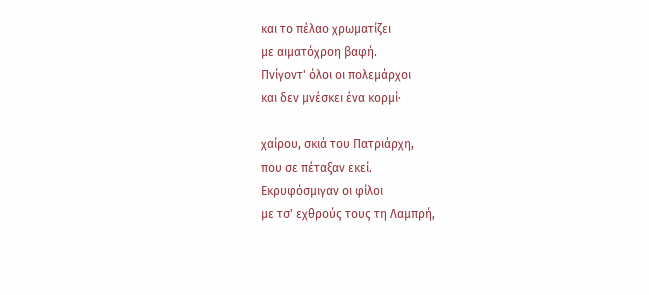και το πέλαο χρωματίζει
με αιματόχροη βαφή.
Πνίγοντ' όλοι οι πολεμάρχοι
και δεν μνέσκει ένα κορμί·

χαίρου, σκιά του Πατριάρχη,
που σε πέταξαν εκεί.
Εκρυφόσμιγαν οι φίλοι
με τσ' εχθρούς τους τη Λαμπρή,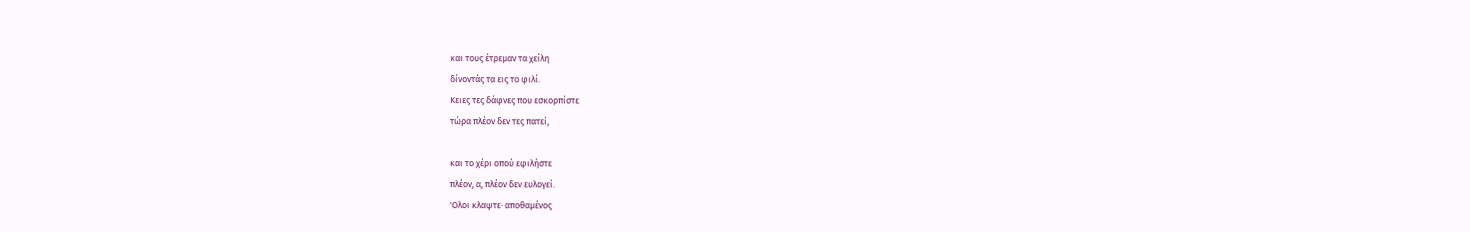και τους έτρεμαν τα χείλη
δίνοντάς τα εις το φιλί.
Κειες τες δάφνες που εσκορπίστε
τώρα πλέον δεν τες πατεί,

και το χέρι οπού εφιλήστε
πλέον, α, πλέον δεν ευλογεί.
'Ολοι κλαψτε· αποθαμένος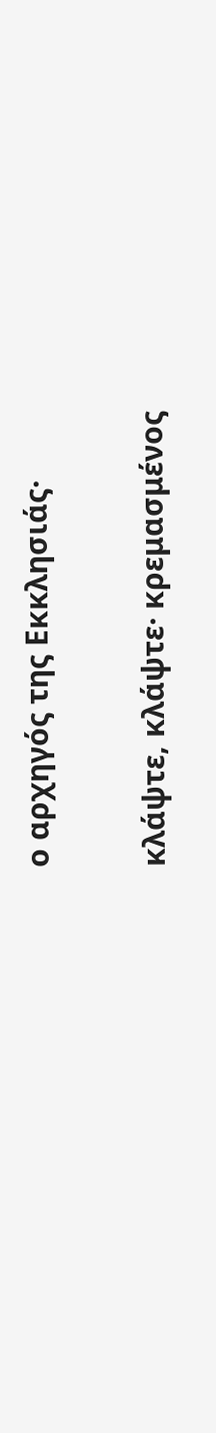ο αρχηγός της Εκκλησιάς·

κλάψτε, κλάψτε· κρεμασμένος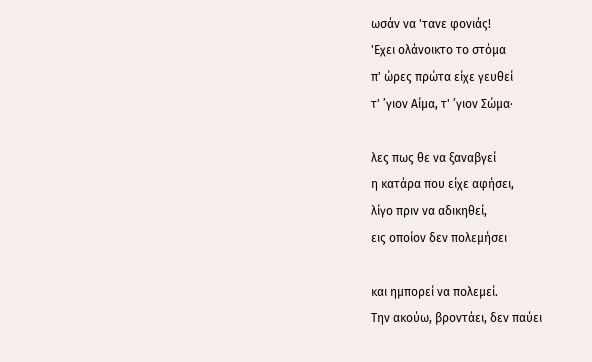ωσάν να 'τανε φονιάς!
'Εχει ολάνοικτο το στόμα
π' ώρες πρώτα είχε γευθεί
τ' ’γιον Αίμα, τ' ’γιον Σώμα·

λες πως θε να ξαναβγεί
η κατάρα που είχε αφήσει,
λίγο πριν να αδικηθεί,
εις οποίον δεν πολεμήσει

και ημπορεί να πολεμεί.
Την ακούω, βροντάει, δεν παύει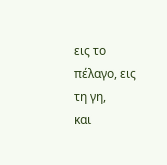εις το πέλαγο, εις τη γη,
και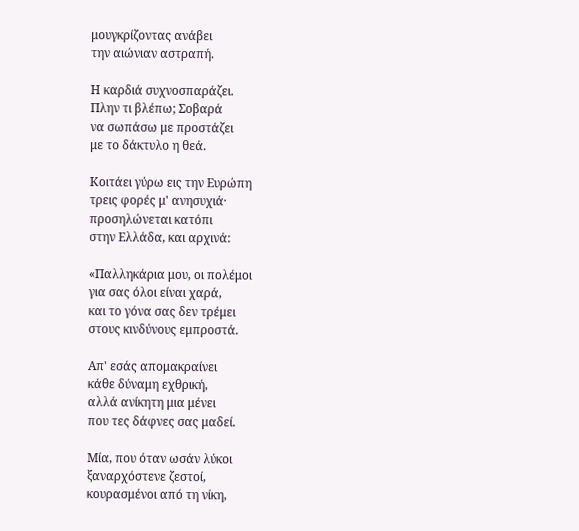μουγκρίζοντας ανάβει
την αιώνιαν αστραπή.

Η καρδιά συχνοσπαράζει.
Πλην τι βλέπω; Σοβαρά
να σωπάσω με προστάζει
με το δάκτυλο η θεά.

Κοιτάει γύρω εις την Ευρώπη
τρεις φορές μ' ανησυχιά·
προσηλώνεται κατόπι
στην Ελλάδα, και αρχινά:

«Παλληκάρια μου, οι πολέμοι
για σας όλοι είναι χαρά,
και το γόνα σας δεν τρέμει
στους κινδύνους εμπροστά.

Απ' εσάς απομακραίνει
κάθε δύναμη εχθρική,
αλλά ανίκητη μια μένει
που τες δάφνες σας μαδεί.

Μία, που όταν ωσάν λύκοι
ξαναρχόστενε ζεστοί,
κουρασμένοι από τη νίκη,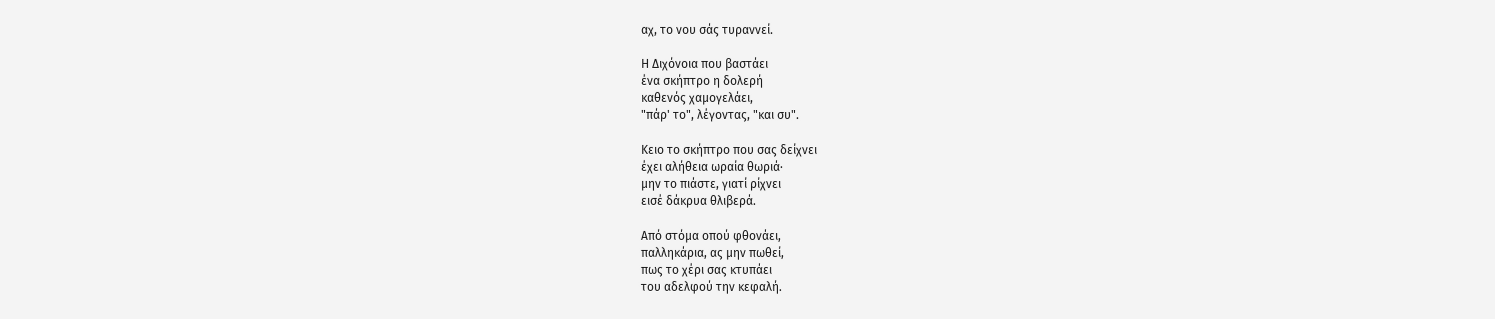αχ, το νου σάς τυραννεί.

Η Διχόνοια που βαστάει
ένα σκήπτρο η δολερή
καθενός χαμογελάει,
"πάρ' το", λέγοντας, "και συ".

Κειο το σκήπτρο που σας δείχνει
έχει αλήθεια ωραία θωριά·
μην το πιάστε, γιατί ρίχνει
εισέ δάκρυα θλιβερά.

Από στόμα οπού φθονάει,
παλληκάρια, ας μην πωθεί,
πως το χέρι σας κτυπάει
του αδελφού την κεφαλή.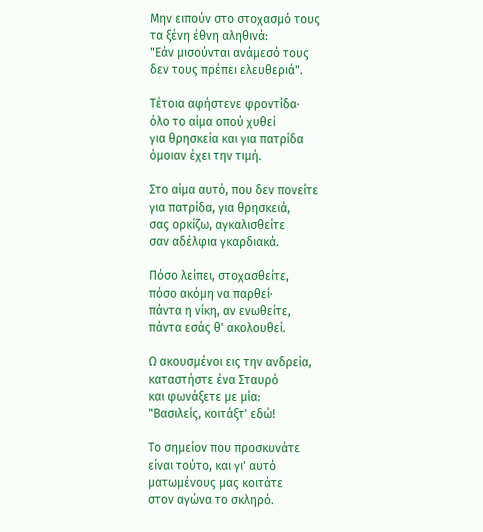Μην ειπούν στο στοχασμό τους
τα ξένη έθνη αληθινά:
"Εάν μισούνται ανάμεσό τους
δεν τους πρέπει ελευθεριά".

Τέτοια αφήστενε φροντίδα·
όλο το αίμα οπού χυθεί
για θρησκεία και για πατρίδα
όμοιαν έχει την τιμή.

Στο αίμα αυτό, που δεν πονείτε
για πατρίδα, για θρησκειά,
σας ορκίζω, αγκαλισθείτε
σαν αδέλφια γκαρδιακά.

Πόσο λείπει, στοχασθείτε,
πόσο ακόμη να παρθεί·
πάντα η νίκη, αν ενωθείτε,
πάντα εσάς θ' ακολουθεί.

Ω ακουσμένοι εις την ανδρεία,
καταστήστε ένα Σταυρό
και φωνάξετε με μία:
"Βασιλείς, κοιτάξτ' εδώ!

Το σημείον που προσκυνάτε
είναι τούτο, και γι' αυτό
ματωμένους μας κοιτάτε
στον αγώνα το σκληρό.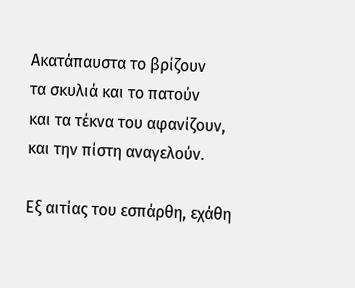Ακατάπαυστα το βρίζουν
τα σκυλιά και το πατούν
και τα τέκνα του αφανίζουν,
και την πίστη αναγελούν.

Εξ αιτίας του εσπάρθη, εχάθη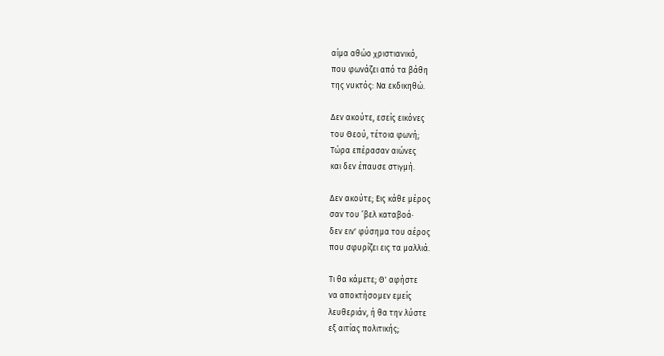αίμα αθώο χριστιανικό,
που φωνάζει από τα βάθη
της νυκτός: Να εκδικηθώ.

Δεν ακούτε, εσείς εικόνες
του Θεού, τέτοια φωνή;
Τώρα επέρασαν αιώνες
και δεν έπαυσε στιγμή.

Δεν ακούτε; Εις κάθε μέρος
σαν του ’βελ καταβοά·
δεν ειν' φύσημα του αέρος
που σφυρίζει εις τα μαλλιά.

Τι θα κάμετε; Θ' αφήστε
να αποκτήσομεν εμείς
λευθεριάν, ή θα την λύστε
εξ αιτίας πολιτικής;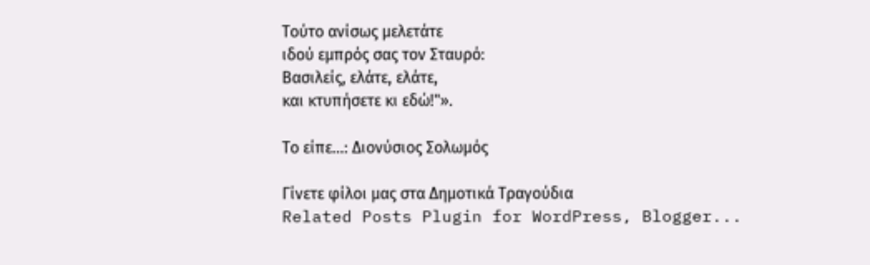Τούτο ανίσως μελετάτε
ιδού εμπρός σας τον Σταυρό:
Βασιλείς, ελάτε, ελάτε,
και κτυπήσετε κι εδώ!"».

Το είπε...: Διονύσιος Σολωμός

Γίνετε φίλοι μας στα Δημοτικά Τραγούδια
Related Posts Plugin for WordPress, Blogger...